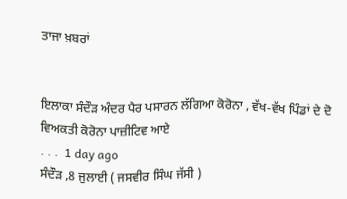ਤਾਜਾ ਖ਼ਬਰਾਂ


ਇਲਾਕਾ ਸੰਦੌੜ ਅੰਦਰ ਪੈਰ ਪਸਾਰਨ ਲੱਗਿਆ ਕੋਰੋਨਾ , ਵੱਖ-ਵੱਖ ਪਿੰਡਾਂ ਦੇ ਦੋ ਵਿਅਕਤੀ ਕੋਰੋਨਾ ਪਾਜ਼ੀਟਿਵ ਆਏ
. . .  1 day ago
ਸੰਦੌੜ ,8 ਜੁਲਾਈ ( ਜਸਵੀਰ ਸਿੰਘ ਜੱਸੀ )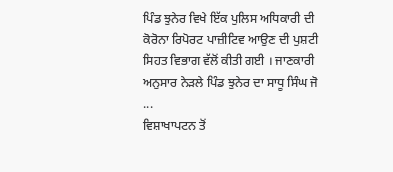ਪਿੰਡ ਝੁਨੇਰ ਵਿਖੇ ਇੱਕ ਪੁਲਿਸ ਅਧਿਕਾਰੀ ਦੀ ਕੋਰੋਨਾ ਰਿਪੋਰਟ ਪਾਜ਼ੀਟਿਵ ਆਉਣ ਦੀ ਪੁਸ਼ਟੀ ਸਿਹਤ ਵਿਭਾਗ ਵੱਲੋਂ ਕੀਤੀ ਗਈ । ਜਾਣਕਾਰੀ ਅਨੁਸਾਰ ਨੇੜਲੇ ਪਿੰਡ ਝੁਨੇਰ ਦਾ ਸਾਧੂ ਸਿੰਘ ਜੋ ...
ਵਿਸ਼ਾਖਾਪਟਨ ਤੋਂ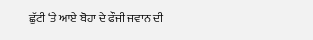ਛੁੱਟੀ ‘ਤੇ ਆਏ ਬੋਹਾ ਦੇ ਫੌਜੀ ਜਵਾਨ ਦੀ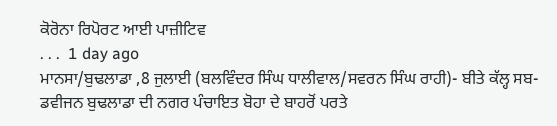ਕੋਰੋਨਾ ਰਿਪੋਰਟ ਆਈ ਪਾਜ਼ੀਟਿਵ
. . .  1 day ago
ਮਾਨਸਾ/ਬੁਢਲਾਡਾ ,8 ਜੁਲਾਈ (ਬਲਵਿੰਦਰ ਸਿੰਘ ਧਾਲੀਵਾਲ/ਸਵਰਨ ਸਿੰਘ ਰਾਹੀ)- ਬੀਤੇ ਕੱਲ੍ਹ ਸਬ-ਡਵੀਜਨ ਬੁਢਲਾਡਾ ਦੀ ਨਗਰ ਪੰਚਾਇਤ ਬੋਹਾ ਦੇ ਬਾਹਰੋਂ ਪਰਤੇ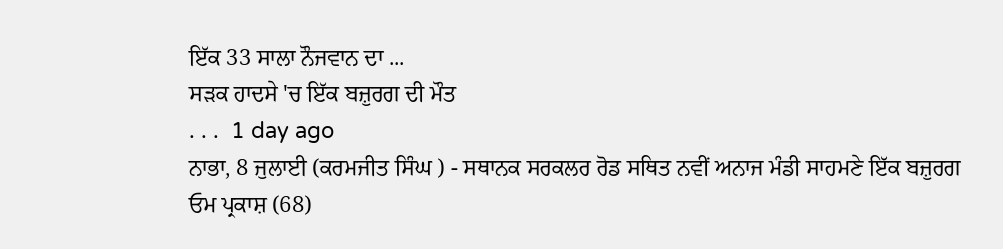ਇੱਕ 33 ਸਾਲਾ ਨੌਜਵਾਨ ਦਾ ...
ਸੜਕ ਹਾਦਸੇ 'ਚ ਇੱਕ ਬਜ਼ੁਰਗ ਦੀ ਮੌਤ
. . .  1 day ago
ਨਾਭਾ, 8 ਜੁਲਾਈ (ਕਰਮਜੀਤ ਸਿੰਘ ) - ਸਥਾਨਕ ਸਰਕਲਰ ਰੋਡ ਸਥਿਤ ਨਵੀਂ ਅਨਾਜ ਮੰਡੀ ਸਾਹਮਣੇ ਇੱਕ ਬਜ਼ੁਰਗ ਓਮ ਪ੍ਰਕਾਸ਼ (68)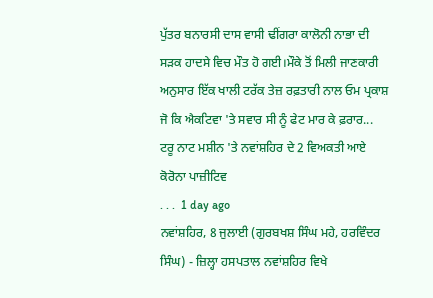ਪੁੱਤਰ ਬਨਾਰਸੀ ਦਾਸ ਵਾਸੀ ਢੀਂਗਰਾ ਕਾਲੋਨੀ ਨਾਭਾ ਦੀ ਸੜਕ ਹਾਦਸੇ ਵਿਚ ਮੌਤ ਹੋ ਗਈ।ਮੌਕੇ ਤੋਂ ਮਿਲੀ ਜਾਣਕਾਰੀ ਅਨੁਸਾਰ ਇੱਕ ਖਾਲੀ ਟਰੱਕ ਤੇਜ਼ ਰਫ਼ਤਾਰੀ ਨਾਲ ਓਮ ਪ੍ਰਕਾਸ਼ ਜੋ ਕਿ ਐਕਟਿਵਾ 'ਤੇ ਸਵਾਰ ਸੀ ਨੂੰ ਫੇਟ ਮਾਰ ਕੇ ਫ਼ਰਾਰ...
ਟਰੂ ਨਾਟ ਮਸ਼ੀਨ 'ਤੇ ਨਵਾਂਸ਼ਹਿਰ ਦੇ 2 ਵਿਅਕਤੀ ਆਏ ਕੋਰੋਨਾ ਪਾਜ਼ੀਟਿਵ
. . .  1 day ago
ਨਵਾਂਸ਼ਹਿਰ, 8 ਜੁਲਾਈ (ਗੁਰਬਖਸ਼ ਸਿੰਘ ਮਹੇ, ਹਰਵਿੰਦਰ ਸਿੰਘ) - ਜ਼ਿਲ੍ਹਾ ਹਸਪਤਾਲ ਨਵਾਂਸ਼ਹਿਰ ਵਿਖੇ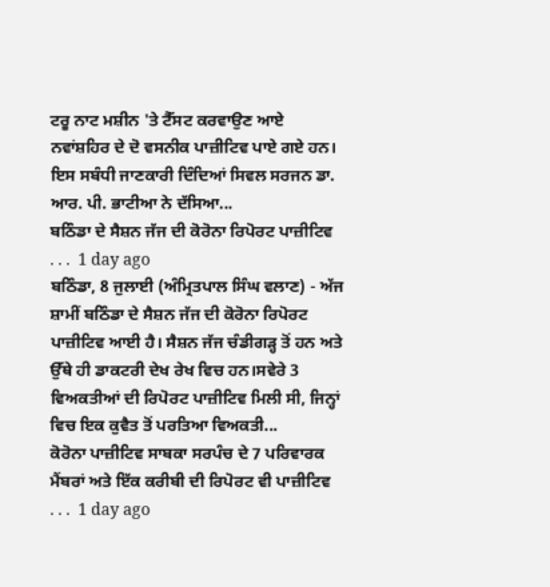ਟਰੂ ਨਾਟ ਮਸ਼ੀਨ 'ਤੇ ਟੈੱਸਟ ਕਰਵਾਉਣ ਆਏ ਨਵਾਂਸ਼ਹਿਰ ਦੇ ਦੋ ਵਸਨੀਕ ਪਾਜ਼ੀਟਿਵ ਪਾਏ ਗਏ ਹਨ। ਇਸ ਸਬੰਧੀ ਜਾਣਕਾਰੀ ਦਿੰਦਿਆਂ ਸਿਵਲ ਸਰਜਨ ਡਾ. ਆਰ. ਪੀ. ਭਾਟੀਆ ਨੇ ਦੱਸਿਆ...
ਬਠਿੰਡਾ ਦੇ ਸੈਸ਼ਨ ਜੱਜ ਦੀ ਕੋਰੋਨਾ ਰਿਪੋਰਟ ਪਾਜ਼ੀਟਿਵ
. . .  1 day ago
ਬਠਿੰਡਾ, 8 ਜੁਲਾਈ (ਅੰਮ੍ਰਿਤਪਾਲ ਸਿੰਘ ਵਲਾਣ) - ਅੱਜ ਸ਼ਾਮੀਂ ਬਠਿੰਡਾ ਦੇ ਸੈਸ਼ਨ ਜੱਜ ਦੀ ਕੋਰੋਨਾ ਰਿਪੋਰਟ ਪਾਜ਼ੀਟਿਵ ਆਈ ਹੈ। ਸੈਸ਼ਨ ਜੱਜ ਚੰਡੀਗੜ੍ਹ ਤੋਂ ਹਨ ਅਤੇ ਉੱਥੇ ਹੀ ਡਾਕਟਰੀ ਦੇਖ ਰੇਖ ਵਿਚ ਹਨ।ਸਵੇਰੇ 3 ਵਿਅਕਤੀਆਂ ਦੀ ਰਿਪੋਰਟ ਪਾਜ਼ੀਟਿਵ ਮਿਲੀ ਸੀ, ਜਿਨ੍ਹਾਂ ਵਿਚ ਇਕ ਕੁਵੈਤ ਤੋਂ ਪਰਤਿਆ ਵਿਅਕਤੀ...
ਕੋਰੋਨਾ ਪਾਜ਼ੀਟਿਵ ਸਾਬਕਾ ਸਰਪੰਚ ਦੇ 7 ਪਰਿਵਾਰਕ ਮੈਂਬਰਾਂ ਅਤੇ ਇੱਕ ਕਰੀਬੀ ਦੀ ਰਿਪੋਰਟ ਵੀ ਪਾਜ਼ੀਟਿਵ
. . .  1 day ago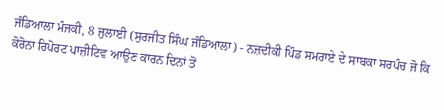ਜੰਡਿਆਲਾ ਮੰਜਕੀ, 8 ਜੁਲਾਈ (ਸੁਰਜੀਤ ਸਿੰਘ ਜੰਡਿਆਲਾ) - ਨਜ਼ਦੀਕੀ ਪਿੰਡ ਸਮਰਾਏ ਦੇ ਸਾਬਕਾ ਸਰਪੰਚ ਜੋ ਕਿ ਕੋਰੋਨਾ ਰਿਪੋਰਟ ਪਾਜ਼ੀਟਿਵ ਆਉਣ ਕਾਰਨ ਦਿਨਾਂ ਤੋਂ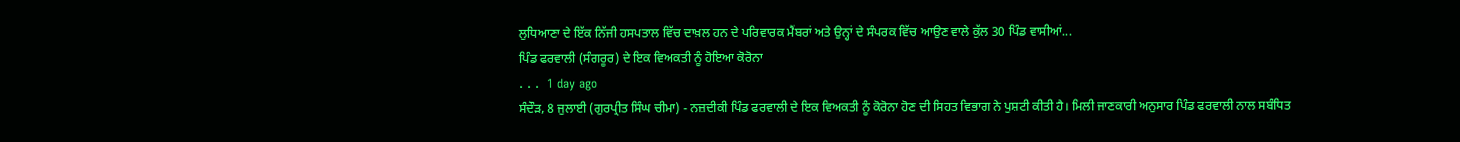ਲੁਧਿਆਣਾ ਦੇ ਇੱਕ ਨਿੱਜੀ ਹਸਪਤਾਲ ਵਿੱਚ ਦਾਖ਼ਲ ਹਨ ਦੇ ਪਰਿਵਾਰਕ ਮੈਂਬਰਾਂ ਅਤੇ ਉਨ੍ਹਾਂ ਦੇ ਸੰਪਰਕ ਵਿੱਚ ਆਉਣ ਵਾਲੇ ਕੁੱਲ 30 ਪਿੰਡ ਵਾਸੀਆਂ...
ਪਿੰਡ ਫਰਵਾਲੀ (ਸੰਗਰੂਰ) ਦੇ ਇਕ ਵਿਅਕਤੀ ਨੂੰ ਹੋਇਆ ਕੋਰੋਨਾ
. . .  1 day ago
ਸੰਦੌੜ, 8 ਜੁਲਾਈ (ਗੁਰਪ੍ਰੀਤ ਸਿੰਘ ਚੀਮਾ) - ਨਜ਼ਦੀਕੀ ਪਿੰਡ ਫਰਵਾਲੀ ਦੇ ਇਕ ਵਿਅਕਤੀ ਨੂੰ ਕੋਰੋਨਾ ਹੋਣ ਦੀ ਸਿਹਤ ਵਿਭਾਗ ਨੇ ਪੁਸ਼ਟੀ ਕੀਤੀ ਹੈ। ਮਿਲੀ ਜਾਣਕਾਰੀ ਅਨੁਸਾਰ ਪਿੰਡ ਫਰਵਾਲੀ ਨਾਲ ਸਬੰਧਿਤ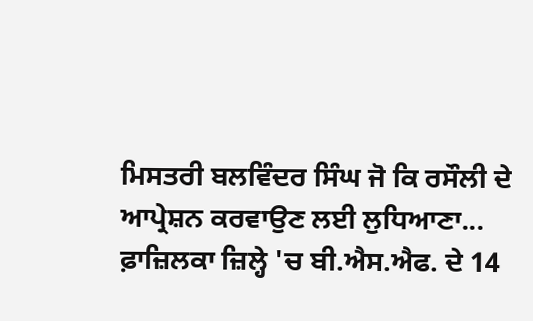ਮਿਸਤਰੀ ਬਲਵਿੰਦਰ ਸਿੰਘ ਜੋ ਕਿ ਰਸੌਲੀ ਦੇ ਆਪ੍ਰੇਸ਼ਨ ਕਰਵਾਉਣ ਲਈ ਲੁਧਿਆਣਾ...
ਫ਼ਾਜ਼ਿਲਕਾ ਜ਼ਿਲ੍ਹੇ 'ਚ ਬੀ.ਐਸ.ਐਫ. ਦੇ 14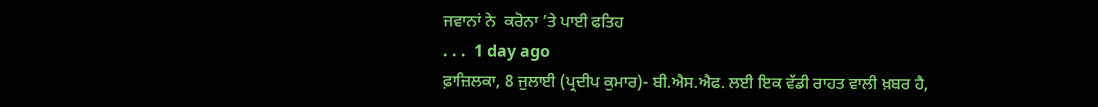ਜਵਾਨਾਂ ਨੇ  ਕਰੋਨਾ ’ਤੇ ਪਾਈ ਫਤਿਹ
. . .  1 day ago
ਫ਼ਾਜ਼ਿਲਕਾ, 8 ਜੁਲਾਈ (ਪ੍ਰਦੀਪ ਕੁਮਾਰ)- ਬੀ.ਐਸ.ਐਫ. ਲਈ ਇਕ ਵੱਡੀ ਰਾਹਤ ਵਾਲੀ ਖ਼ਬਰ ਹੈ,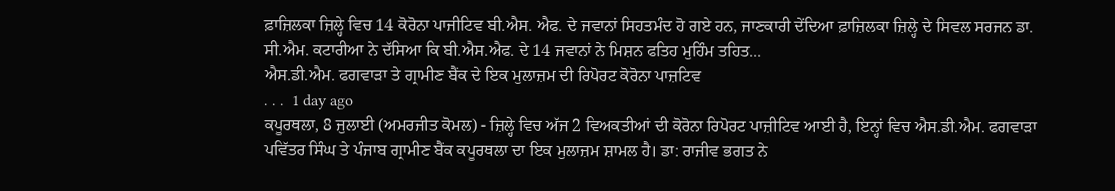ਫ਼ਾਜ਼ਿਲਕਾ ਜ਼ਿਲ੍ਹੇ ਵਿਚ 14 ਕੋਰੋਨਾ ਪਾਜੀਟਿਵ ਬੀ.ਐਸ. ਐਫ. ਦੇ ਜਵਾਨਾਂ ਸਿਹਤਮੰਦ ਹੋ ਗਏ ਹਨ, ਜਾਣਕਾਰੀ ਦੇਂਦਿਆ ਫ਼ਾਜ਼ਿਲਕਾ ਜ਼ਿਲ੍ਹੇ ਦੇ ਸਿਵਲ ਸਰਜਨ ਡਾ. ਸੀ.ਐਮ. ਕਟਾਰੀਆ ਨੇ ਦੱਸਿਆ ਕਿ ਬੀ.ਐਸ.ਐਫ. ਦੇ 14 ਜਵਾਨਾਂ ਨੇ ਮਿਸ਼ਨ ਫਤਿਹ ਮੁਹਿੰਮ ਤਹਿਤ...
ਐਸ.ਡੀ.ਐਮ. ਫਗਵਾੜਾ ਤੇ ਗ੍ਰਾਮੀਣ ਬੈਂਕ ਦੇ ਇਕ ਮੁਲਾਜ਼ਮ ਦੀ ਰਿਪੋਰਟ ਕੋਰੋਨਾ ਪਾਜ਼ਟਿਵ
. . .  1 day ago
ਕਪੂਰਥਲਾ, 8 ਜੁਲਾਈ (ਅਮਰਜੀਤ ਕੋਮਲ) - ਜ਼ਿਲ੍ਹੇ ਵਿਚ ਅੱਜ 2 ਵਿਅਕਤੀਆਂ ਦੀ ਕੋਰੋਨਾ ਰਿਪੋਰਟ ਪਾਜ਼ੀਟਿਵ ਆਈ ਹੈ, ਇਨ੍ਹਾਂ ਵਿਚ ਐਸ.ਡੀ.ਐਮ. ਫਗਵਾੜਾ ਪਵਿੱਤਰ ਸਿੰਘ ਤੇ ਪੰਜਾਬ ਗ੍ਰਾਮੀਣ ਬੈਂਕ ਕਪੂਰਥਲਾ ਦਾ ਇਕ ਮੁਲਾਜ਼ਮ ਸ਼ਾਮਲ ਹੈ। ਡਾ: ਰਾਜੀਵ ਭਗਤ ਨੇ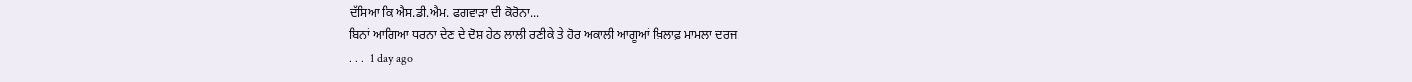ਦੱਸਿਆ ਕਿ ਐਸ.ਡੀ.ਐਮ. ਫਗਵਾੜਾ ਦੀ ਕੋਰੋਨਾ...
ਬਿਨਾਂ ਆਗਿਆ ਧਰਨਾ ਦੇਣ ਦੇ ਦੋਸ਼ ਹੇਠ ਲਾਲੀ ਰਣੀਕੇ ਤੇ ਹੋਰ ਅਕਾਲੀ ਆਗੂਆਂ ਖ਼ਿਲਾਫ਼ ਮਾਮਲਾ ਦਰਜ
. . .  1 day ago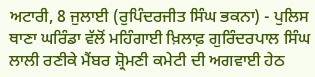ਅਟਾਰੀ, 8 ਜੁਲਾਈ (ਰੁਪਿੰਦਰਜੀਤ ਸਿੰਘ ਭਕਨਾ) - ਪੁਲਿਸ ਥਾਣਾ ਘਰਿੰਡਾ ਵੱਲੋਂ ਮਹਿੰਗਾਈ ਖ਼ਿਲਾਫ਼ ਗੁਰਿੰਦਰਪਾਲ ਸਿੰਘ ਲਾਲੀ ਰਣੀਕੇ ਮੈਂਬਰ ਸ਼੍ਰੋਮਣੀ ਕਮੇਟੀ ਦੀ ਅਗਵਾਈ ਹੇਠ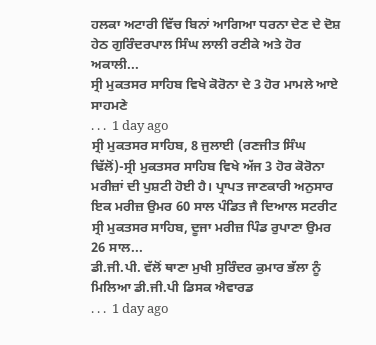ਹਲਕਾ ਅਟਾਰੀ ਵਿੱਚ ਬਿਨਾਂ ਆਗਿਆ ਧਰਨਾ ਦੇਣ ਦੇ ਦੋਸ਼ ਹੇਠ ਗੁਰਿੰਦਰਪਾਲ ਸਿੰਘ ਲਾਲੀ ਰਣੀਕੇ ਅਤੇ ਹੋਰ ਅਕਾਲੀ...
ਸ੍ਰੀ ਮੁਕਤਸਰ ਸਾਹਿਬ ਵਿਖੇ ਕੋਰੋਨਾ ਦੇ 3 ਹੋਰ ਮਾਮਲੇ ਆਏ ਸਾਹਮਣੇ
. . .  1 day ago
ਸ੍ਰੀ ਮੁਕਤਸਰ ਸਾਹਿਬ, 8 ਜੁਲਾਈ (ਰਣਜੀਤ ਸਿੰਘ ਢਿੱਲੋਂ)-ਸ੍ਰੀ ਮੁਕਤਸਰ ਸਾਹਿਬ ਵਿਖੇ ਅੱਜ 3 ਹੋਰ ਕੋਰੋਨਾ ਮਰੀਜ਼ਾਂ ਦੀ ਪੁਸ਼ਟੀ ਹੋਈ ਹੈ। ਪ੍ਰਾਪਤ ਜਾਣਕਾਰੀ ਅਨੁਸਾਰ ਇਕ ਮਰੀਜ਼ ਉਮਰ 60 ਸਾਲ ਪੰਡਿਤ ਜੈ ਦਿਆਲ ਸਟਰੀਟ ਸ੍ਰੀ ਮੁਕਤਸਰ ਸਾਹਿਬ, ਦੂਜਾ ਮਰੀਜ਼ ਪਿੰਡ ਰੁਪਾਣਾ ਉਮਰ 26 ਸਾਲ...
ਡੀ.ਜੀ.ਪੀ. ਵੱਲੋਂ ਥਾਣਾ ਮੁਖੀ ਸੁਰਿੰਦਰ ਕੁਮਾਰ ਭੱਲਾ ਨੂੰ ਮਿਲਿਆ ਡੀ.ਜੀ.ਪੀ ਡਿਸਕ ਐਵਾਰਡ
. . .  1 day ago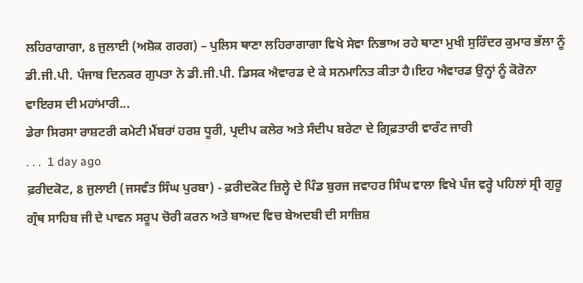ਲਹਿਰਾਗਾਗਾ, 8 ਜੁਲਾਈ (ਅਸ਼ੋਕ ਗਰਗ) – ਪੁਲਿਸ ਥਾਣਾ ਲਹਿਰਾਗਾਗਾ ਵਿਖੇ ਸੇਵਾ ਨਿਭਾਅ ਰਹੇ ਥਾਣਾ ਮੁਖੀ ਸੁਰਿੰਦਰ ਕੁਮਾਰ ਭੱਲਾ ਨੂੰ ਡੀ.ਜੀ.ਪੀ. ਪੰਜਾਬ ਦਿਨਕਰ ਗੁਪਤਾ ਨੇ ਡੀ.ਜੀ.ਪੀ. ਡਿਸਕ ਐਵਾਰਡ ਦੇ ਕੇ ਸਨਮਾਨਿਤ ਕੀਤਾ ਹੈ।ਇਹ ਐਵਾਰਡ ਉਨ੍ਹਾਂ ਨੂੰ ਕੋਰੋਨਾ ਵਾਇਰਸ ਦੀ ਮਹਾਂਮਾਰੀ...
ਡੇਰਾ ਸਿਰਸਾ ਰਾਸ਼ਟਰੀ ਕਮੇਟੀ ਮੈਂਬਰਾਂ ਹਰਸ਼ ਧੂਰੀ, ਪ੍ਰਦੀਪ ਕਲੇਰ ਅਤੇ ਸੰਦੀਪ ਬਰੇਟਾ ਦੇ ਗ੍ਰਿਫ਼ਤਾਰੀ ਵਾਰੰਟ ਜਾਰੀ
. . .  1 day ago
ਫ਼ਰੀਦਕੋਟ, 8 ਜੁਲਾਈ (ਜਸਵੰਤ ਸਿੰਘ ਪੁਰਬਾ) - ਫ਼ਰੀਦਕੋਟ ਜ਼ਿਲ੍ਹੇ ਦੇ ਪਿੰਡ ਬੁਰਜ ਜਵਾਹਰ ਸਿੰਘ ਵਾਲਾ ਵਿਖੇ ਪੰਜ ਵਰ੍ਹੇ ਪਹਿਲਾਂ ਸ੍ਰੀ ਗੁਰੂ ਗ੍ਰੰਥ ਸਾਹਿਬ ਜੀ ਦੇ ਪਾਵਨ ਸਰੂਪ ਚੋਰੀ ਕਰਨ ਅਤੇ ਬਾਅਦ ਵਿਚ ਬੇਅਦਬੀ ਦੀ ਸਾਜ਼ਿਸ਼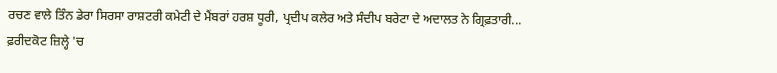ਰਚਣ ਵਾਲੇ ਤਿੰਨ ਡੇਰਾ ਸਿਰਸਾ ਰਾਸ਼ਟਰੀ ਕਮੇਟੀ ਦੇ ਮੈਂਬਰਾਂ ਹਰਸ਼ ਧੂਰੀ, ਪ੍ਰਦੀਪ ਕਲੇਰ ਅਤੇ ਸੰਦੀਪ ਬਰੇਟਾ ਦੇ ਅਦਾਲਤ ਨੇ ਗ੍ਰਿਫ਼ਤਾਰੀ...
ਫ਼ਰੀਦਕੋਟ ਜ਼ਿਲ੍ਹੇ 'ਚ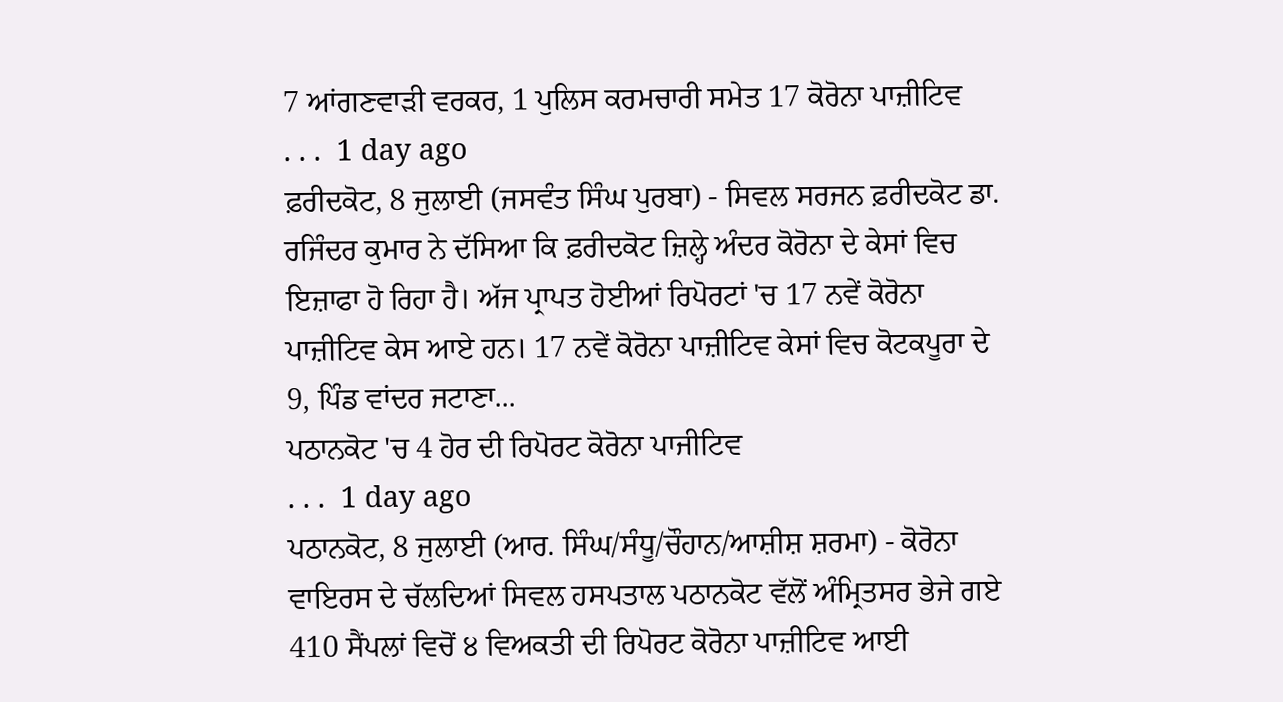7 ਆਂਗਣਵਾੜੀ ਵਰਕਰ, 1 ਪੁਲਿਸ ਕਰਮਚਾਰੀ ਸਮੇਤ 17 ਕੋਰੋਨਾ ਪਾਜ਼ੀਟਿਵ
. . .  1 day ago
ਫ਼ਰੀਦਕੋਟ, 8 ਜੁਲਾਈ (ਜਸਵੰਤ ਸਿੰਘ ਪੁਰਬਾ) - ਸਿਵਲ ਸਰਜਨ ਫ਼ਰੀਦਕੋਟ ਡਾ. ਰਜਿੰਦਰ ਕੁਮਾਰ ਨੇ ਦੱਸਿਆ ਕਿ ਫ਼ਰੀਦਕੋਟ ਜ਼ਿਲ੍ਹੇ ਅੰਦਰ ਕੋਰੋਨਾ ਦੇ ਕੇਸਾਂ ਵਿਚ ਇਜ਼ਾਫਾ ਹੋ ਰਿਹਾ ਹੈ। ਅੱਜ ਪ੍ਰਾਪਤ ਹੋਈਆਂ ਰਿਪੋਰਟਾਂ 'ਚ 17 ਨਵੇਂ ਕੋਰੋਨਾ ਪਾਜ਼ੀਟਿਵ ਕੇਸ ਆਏ ਹਨ। 17 ਨਵੇਂ ਕੋਰੋਨਾ ਪਾਜ਼ੀਟਿਵ ਕੇਸਾਂ ਵਿਚ ਕੋਟਕਪੂਰਾ ਦੇ 9, ਪਿੰਡ ਵਾਂਦਰ ਜਟਾਣਾ...
ਪਠਾਨਕੋਟ 'ਚ 4 ਹੋਰ ਦੀ ਰਿਪੋਰਟ ਕੋਰੋਨਾ ਪਾਜੀਟਿਵ
. . .  1 day ago
ਪਠਾਨਕੋਟ, 8 ਜੁਲਾਈ (ਆਰ. ਸਿੰਘ/ਸੰਧੂ/ਚੌਹਾਨ/ਆਸ਼ੀਸ਼ ਸ਼ਰਮਾ) - ਕੋਰੋਨਾ ਵਾਇਰਸ ਦੇ ਚੱਲਦਿਆਂ ਸਿਵਲ ਹਸਪਤਾਲ ਪਠਾਨਕੋਟ ਵੱਲੋਂ ਅੰਮ੍ਰਿਤਸਰ ਭੇਜੇ ਗਏ 410 ਸੈਂਪਲਾਂ ਵਿਚੋਂ ੪ ਵਿਅਕਤੀ ਦੀ ਰਿਪੋਰਟ ਕੋਰੋਨਾ ਪਾਜ਼ੀਟਿਵ ਆਈ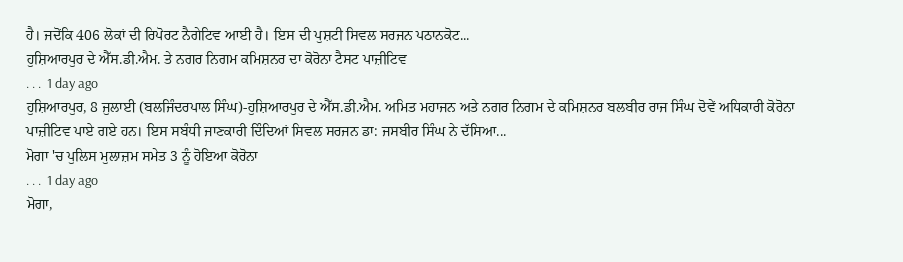ਹੈ। ਜਦੋਂਕਿ 406 ਲੋਕਾਂ ਦੀ ਰਿਪੋਰਟ ਨੈਗੇਟਿਵ ਆਈ ਹੈ। ਇਸ ਦੀ ਪੁਸ਼ਟੀ ਸਿਵਲ ਸਰਜਨ ਪਠਾਨਕੋਟ...
ਹੁਸ਼ਿਆਰਪੁਰ ਦੇ ਐੱਸ.ਡੀ.ਐਮ. ਤੇ ਨਗਰ ਨਿਗਮ ਕਮਿਸ਼ਨਰ ਦਾ ਕੋਰੋਨਾ ਟੈਸਟ ਪਾਜ਼ੀਟਿਵ
. . .  1 day ago
ਹੁਸ਼ਿਆਰਪੁਰ, 8 ਜੁਲਾਈ (ਬਲਜਿੰਦਰਪਾਲ ਸਿੰਘ)-ਹੁਸ਼ਿਆਰਪੁਰ ਦੇ ਐੱਸ.ਡੀ.ਐਮ. ਅਮਿਤ ਮਹਾਜਨ ਅਤੇ ਨਗਰ ਨਿਗਮ ਦੇ ਕਮਿਸ਼ਨਰ ਬਲਬੀਰ ਰਾਜ ਸਿੰਘ ਦੋਵੇਂ ਅਧਿਕਾਰੀ ਕੋਰੋਨਾ ਪਾਜ਼ੀਟਿਵ ਪਾਏ ਗਏ ਹਨ। ਇਸ ਸਬੰਧੀ ਜਾਣਕਾਰੀ ਦਿੰਦਿਆਂ ਸਿਵਲ ਸਰਜਨ ਡਾ: ਜਸਬੀਰ ਸਿੰਘ ਨੇ ਦੱਸਿਆ...
ਮੋਗਾ 'ਚ ਪੁਲਿਸ ਮੁਲਾਜ਼ਮ ਸਮੇਤ 3 ਨੂੰ ਹੋਇਆ ਕੋਰੋਨਾ
. . .  1 day ago
ਮੋਗਾ,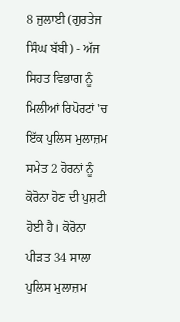8 ਜੁਲਾਈ (ਗੁਰਤੇਜ ਸਿੰਘ ਬੱਬੀ) - ਅੱਜ ਸਿਹਤ ਵਿਭਾਗ ਨੂੰ ਮਿਲੀਆਂ ਰਿਪੋਰਟਾਂ 'ਚ ਇੱਕ ਪੁਲਿਸ ਮੁਲਾਜ਼ਮ ਸਮੇਤ 2 ਹੋਰਨਾਂ ਨੂੰ ਕੋਰੋਨਾ ਹੋਣ ਦੀ ਪੁਸ਼ਟੀ ਹੋਈ ਹੈ। ਕੋਰੋਨਾ ਪੀੜਤ 34 ਸਾਲਾ ਪੁਲਿਸ ਮੁਲਾਜ਼ਮ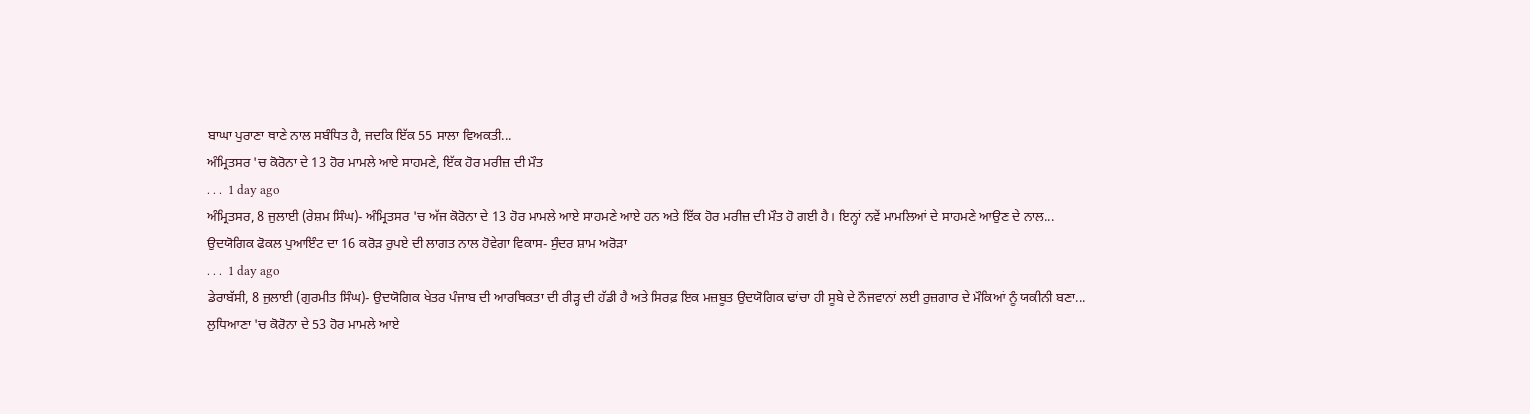ਬਾਘਾ ਪੁਰਾਣਾ ਥਾਣੇ ਨਾਲ ਸਬੰਧਿਤ ਹੈ, ਜਦਕਿ ਇੱਕ 55 ਸਾਲਾ ਵਿਅਕਤੀ...
ਅੰਮ੍ਰਿਤਸਰ 'ਚ ਕੋਰੋਨਾ ਦੇ 13 ਹੋਰ ਮਾਮਲੇ ਆਏ ਸਾਹਮਣੇ, ਇੱਕ ਹੋਰ ਮਰੀਜ਼ ਦੀ ਮੌਤ
. . .  1 day ago
ਅੰਮ੍ਰਿਤਸਰ, 8 ਜੁਲਾਈ (ਰੇਸ਼ਮ ਸਿੰਘ)- ਅੰਮ੍ਰਿਤਸਰ 'ਚ ਅੱਜ ਕੋਰੋਨਾ ਦੇ 13 ਹੋਰ ਮਾਮਲੇ ਆਏ ਸਾਹਮਣੇ ਆਏ ਹਨ ਅਤੇ ਇੱਕ ਹੋਰ ਮਰੀਜ਼ ਦੀ ਮੌਤ ਹੋ ਗਈ ਹੈ। ਇਨ੍ਹਾਂ ਨਵੇਂ ਮਾਮਲਿਆਂ ਦੇ ਸਾਹਮਣੇ ਆਉਣ ਦੇ ਨਾਲ...
ਉਦਯੋਗਿਕ ਫੋਕਲ ਪੁਆਇੰਟ ਦਾ 16 ਕਰੋੜ ਰੁਪਏ ਦੀ ਲਾਗਤ ਨਾਲ ਹੋਵੇਗਾ ਵਿਕਾਸ- ਸੁੰਦਰ ਸ਼ਾਮ ਅਰੋੜਾ
. . .  1 day ago
ਡੇਰਾਬੱਸੀ, 8 ਜੁਲਾਈ (ਗੁਰਮੀਤ ਸਿੰਘ)- ਉਦਯੋਗਿਕ ਖੇਤਰ ਪੰਜਾਬ ਦੀ ਆਰਥਿਕਤਾ ਦੀ ਰੀੜ੍ਹ ਦੀ ਹੱਡੀ ਹੈ ਅਤੇ ਸਿਰਫ਼ ਇਕ ਮਜ਼ਬੂਤ ਉਦਯੋਗਿਕ ਢਾਂਚਾ ਹੀ ਸੂਬੇ ਦੇ ਨੌਜਵਾਨਾਂ ਲਈ ਰੁਜ਼ਗਾਰ ਦੇ ਮੌਕਿਆਂ ਨੂੰ ਯਕੀਨੀ ਬਣਾ...
ਲੁਧਿਆਣਾ 'ਚ ਕੋਰੋਨਾ ਦੇ 53 ਹੋਰ ਮਾਮਲੇ ਆਏ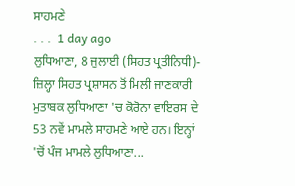ਸਾਹਮਣੇ
. . .  1 day ago
ਲੁਧਿਆਣਾ, 8 ਜੁਲਾਈ (ਸਿਹਤ ਪ੍ਰਤੀਨਿਧੀ)- ਜ਼ਿਲ੍ਹਾ ਸਿਹਤ ਪ੍ਰਸ਼ਾਸਨ ਤੋਂ ਮਿਲੀ ਜਾਣਕਾਰੀ ਮੁਤਾਬਕ ਲੁਧਿਆਣਾ 'ਚ ਕੋਰੋਨਾ ਵਾਇਰਸ ਦੇ 53 ਨਵੇਂ ਮਾਮਲੇ ਸਾਹਮਣੇ ਆਏ ਹਨ। ਇਨ੍ਹਾਂ 'ਚੋਂ ਪੰਜ ਮਾਮਲੇ ਲੁਧਿਆਣਾ...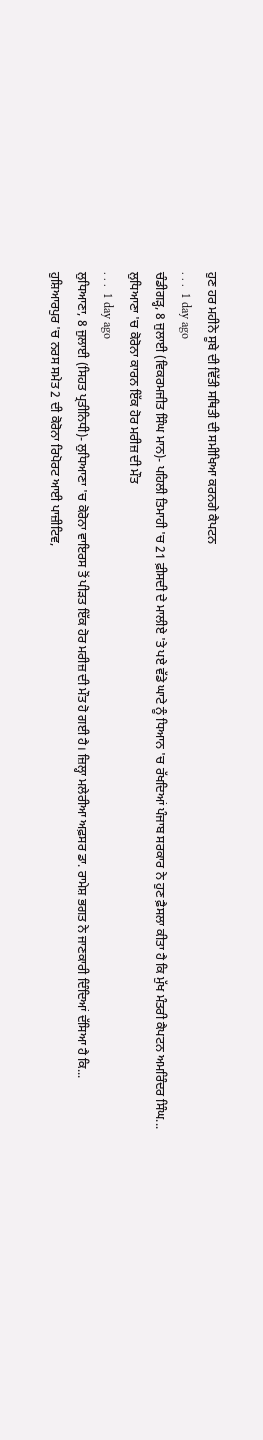ਹੁਣ ਹਰ ਮਹੀਨੇ ਸੂਬੇ ਦੀ ਵਿੱਤੀ ਸਥਿਤੀ ਦੀ ਸਮੀਖਿਆ ਕਰਨਗੇ ਕੈਪਟਨ
. . .  1 day ago
ਚੰਡੀਗੜ੍ਹ, 8 ਜੁਲਾਈ (ਵਿਕਰਮਜੀਤ ਸਿੰਘ ਮਾਨ)- ਪਹਿਲੀ ਤਿਮਾਹੀ 'ਚ 21 ਫ਼ੀਸਦੀ ਦੇ ਮਾਲੀਏ 'ਤੇ ਪਏ ਵੱਡੇ ਘਾਟੇ ਨੂੰ ਧਿਆਨ 'ਚ ਰੱਖਦਿਆਂ ਪੰਜਾਬ ਸਰਕਾਰ ਨੇ ਹੁਣ ਫ਼ੈਸਲਾ ਕੀਤਾ ਹੈ ਕਿ ਮੁੱਖ ਮੰਤਰੀ ਕੈਪਟਨ ਅਮਰਿੰਦਰ ਸਿੰਘ...
ਲੁਧਿਆਣਾ 'ਚ ਕੋਰੋਨਾ ਕਾਰਨ ਇੱਕ ਹੋਰ ਮਰੀਜ਼ ਦੀ ਮੌਤ
. . .  1 day ago
ਲੁਧਿਆਣਾ, 8 ਜੁਲਾਈ (ਸਿਹਤ ਪ੍ਰਤੀਨਿਧੀ)- ਲੁਧਿਆਣਾ 'ਚ ਕੋਰੋਨਾ ਵਾਇਰਸ ਤੋਂ ਪੀੜਤ ਇੱਕ ਹੋਰ ਮਰੀਜ਼ ਦੀ ਮੌਤ ਹੋ ਗਈ ਹੈ। ਜ਼ਿਲ੍ਹਾ ਮਲੇਰੀਆ ਅਫ਼ਸਰ ਡਾ. ਰਾਮੇਸ਼ ਭਗਤ ਨੇ ਜਾਣਕਾਰੀ ਦਿੰਦਿਆਂ ਦੱਸਿਆ ਹੈ ਕਿ...
ਹੁਸ਼ਿਆਰਪੁਰ 'ਚ ਨਰਸ ਸਮੇਤ 2 ਦੀ ਕੋਰੋਨਾ ਰਿਪੋਰਟ ਆਈ ਪਾਜ਼ੀਟਿਵ,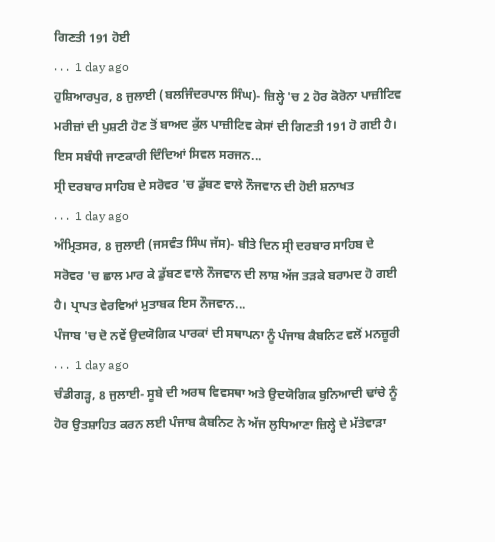ਗਿਣਤੀ 191 ਹੋਈ
. . .  1 day ago
ਹੁਸ਼ਿਆਰਪੁਰ, 8 ਜੁਲਾਈ (ਬਲਜਿੰਦਰਪਾਲ ਸਿੰਘ)- ਜ਼ਿਲ੍ਹੇ 'ਚ 2 ਹੋਰ ਕੋਰੋਨਾ ਪਾਜ਼ੀਟਿਵ ਮਰੀਜ਼ਾਂ ਦੀ ਪੁਸ਼ਟੀ ਹੋਣ ਤੋਂ ਬਾਅਦ ਕੁੱਲ ਪਾਜ਼ੀਟਿਵ ਕੇਸਾਂ ਦੀ ਗਿਣਤੀ 191 ਹੋ ਗਈ ਹੈ। ਇਸ ਸਬੰਧੀ ਜਾਣਕਾਰੀ ਦਿੰਦਿਆਂ ਸਿਵਲ ਸਰਜਨ...
ਸ੍ਰੀ ਦਰਬਾਰ ਸਾਹਿਬ ਦੇ ਸਰੋਵਰ 'ਚ ਡੁੱਬਣ ਵਾਲੇ ਨੌਜਵਾਨ ਦੀ ਹੋਈ ਸ਼ਨਾਖਤ
. . .  1 day ago
ਅੰਮ੍ਰਿਤਸਰ, 8 ਜੁਲਾਈ (ਜਸਵੰਤ ਸਿੰਘ ਜੱਸ)- ਬੀਤੇ ਦਿਨ ਸ੍ਰੀ ਦਰਬਾਰ ਸਾਹਿਬ ਦੇ ਸਰੋਵਰ 'ਚ ਛਾਲ ਮਾਰ ਕੇ ਡੁੱਬਣ ਵਾਲੇ ਨੌਜਵਾਨ ਦੀ ਲਾਸ਼ ਅੱਜ ਤੜਕੇ ਬਰਾਮਦ ਹੋ ਗਈ ਹੈ। ਪ੍ਰਾਪਤ ਵੇਰਵਿਆਂ ਮੁਤਾਬਕ ਇਸ ਨੌਜਵਾਨ...
ਪੰਜਾਬ 'ਚ ਦੋ ਨਵੇਂ ਉਦਯੋਗਿਕ ਪਾਰਕਾਂ ਦੀ ਸਥਾਪਨਾ ਨੂੰ ਪੰਜਾਬ ਕੈਬਨਿਟ ਵਲੋਂ ਮਨਜ਼ੂਰੀ
. . .  1 day ago
ਚੰਡੀਗੜ੍ਹ, 8 ਜੁਲਾਈ- ਸੂਬੇ ਦੀ ਅਰਥ ਵਿਵਸਥਾ ਅਤੇ ਉਦਯੋਗਿਕ ਬੁਨਿਆਦੀ ਢਾਂਚੇ ਨੂੰ ਹੋਰ ਉਤਸ਼ਾਹਿਤ ਕਰਨ ਲਈ ਪੰਜਾਬ ਕੈਬਨਿਟ ਨੇ ਅੱਜ ਲੁਧਿਆਣਾ ਜ਼ਿਲ੍ਹੇ ਦੇ ਮੱਤੇਵਾੜਾ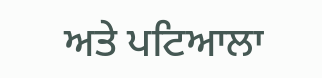ਅਤੇ ਪਟਿਆਲਾ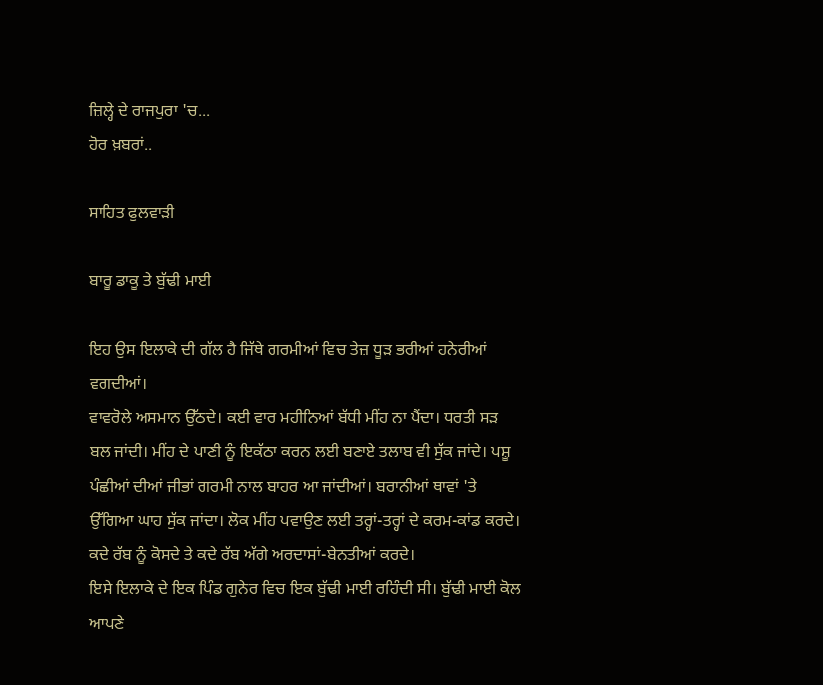ਜ਼ਿਲ੍ਹੇ ਦੇ ਰਾਜਪੁਰਾ 'ਚ...
ਹੋਰ ਖ਼ਬਰਾਂ..

ਸਾਹਿਤ ਫੁਲਵਾੜੀ

ਬਾਰੂ ਡਾਕੂ ਤੇ ਬੁੱਢੀ ਮਾਈ

ਇਹ ਉਸ ਇਲਾਕੇ ਦੀ ਗੱਲ ਹੈ ਜਿੱਥੇ ਗਰਮੀਆਂ ਵਿਚ ਤੇਜ਼ ਧੂੜ ਭਰੀਆਂ ਹਨੇਰੀਆਂ ਵਗਦੀਆਂ।
ਵਾਵਰੋਲੇ ਅਸਮਾਨ ਉੱਠਦੇ। ਕਈ ਵਾਰ ਮਹੀਨਿਆਂ ਬੱਧੀ ਮੀਂਹ ਨਾ ਪੈਂਦਾ। ਧਰਤੀ ਸੜ ਬਲ ਜਾਂਦੀ। ਮੀਂਹ ਦੇ ਪਾਣੀ ਨੂੰ ਇਕੱਠਾ ਕਰਨ ਲਈ ਬਣਾਏ ਤਲਾਬ ਵੀ ਸੁੱਕ ਜਾਂਦੇ। ਪਸ਼ੂ ਪੰਛੀਆਂ ਦੀਆਂ ਜੀਭਾਂ ਗਰਮੀ ਨਾਲ ਬਾਹਰ ਆ ਜਾਂਦੀਆਂ। ਬਰਾਨੀਆਂ ਥਾਵਾਂ 'ਤੇ ਉੱਗਿਆ ਘਾਹ ਸੁੱਕ ਜਾਂਦਾ। ਲੋਕ ਮੀਂਹ ਪਵਾਉਣ ਲਈ ਤਰ੍ਹਾਂ-ਤਰ੍ਹਾਂ ਦੇ ਕਰਮ-ਕਾਂਡ ਕਰਦੇ। ਕਦੇ ਰੱਬ ਨੂੰ ਕੋਸਦੇ ਤੇ ਕਦੇ ਰੱਬ ਅੱਗੇ ਅਰਦਾਸਾਂ-ਬੇਨਤੀਆਂ ਕਰਦੇ।
ਇਸੇ ਇਲਾਕੇ ਦੇ ਇਕ ਪਿੰਡ ਗੁਨੇਰ ਵਿਚ ਇਕ ਬੁੱਢੀ ਮਾਈ ਰਹਿੰਦੀ ਸੀ। ਬੁੱਢੀ ਮਾਈ ਕੋਲ ਆਪਣੇ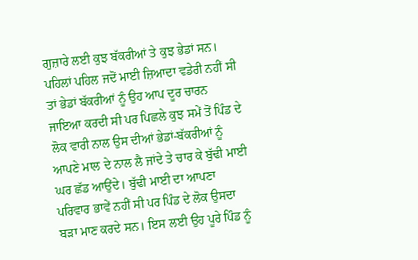ਗੁਜ਼ਾਰੇ ਲਈ ਕੁਝ ਬੱਕਰੀਆਂ ਤੇ ਕੁਝ ਭੇਡਾਂ ਸਨ। ਪਹਿਲਾਂ ਪਹਿਲ ਜਦੋਂ ਮਾਈ ਜ਼ਿਆਦਾ ਵਡੇਰੀ ਨਹੀਂ ਸੀ ਤਾਂ ਭੇਡਾਂ ਬੱਕਰੀਆਂ ਨੂੰ ਉਹ ਆਪ ਦੂਰ ਚਾਰਨ ਜਾਇਆ ਕਰਦੀ ਸੀ ਪਰ ਪਿਛਲੇ ਕੁਝ ਸਮੇਂ ਤੋਂ ਪਿੰਡ ਦੇ ਲੋਕ ਵਾਰੀ ਨਾਲ ਉਸ ਦੀਆਂ ਭੇਡਾਂ-ਬੱਕਰੀਆਂ ਨੂੰ ਆਪਣੇ ਮਾਲ ਦੇ ਨਾਲ ਲੈ ਜਾਂਦੇ ਤੇ ਚਾਰ ਕੇ ਬੁੱਢੀ ਮਾਈ ਘਰ ਛੱਡ ਆਉਂਦੇ। ਬੁੱਢੀ ਮਾਈ ਦਾ ਆਪਣਾ ਪਰਿਵਾਰ ਭਾਵੇਂ ਨਹੀਂ ਸੀ ਪਰ ਪਿੰਡ ਦੇ ਲੋਕ ਉਸਦਾ ਬੜਾ ਮਾਣ ਕਰਦੇ ਸਨ। ਇਸ ਲਈ ਉਹ ਪੂਰੇ ਪਿੰਡ ਨੂੰ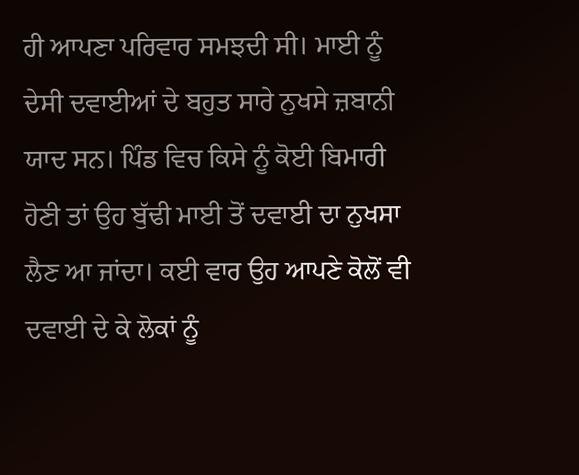ਹੀ ਆਪਣਾ ਪਰਿਵਾਰ ਸਮਝਦੀ ਸੀ। ਮਾਈ ਨੂੰ ਦੇਸੀ ਦਵਾਈਆਂ ਦੇ ਬਹੁਤ ਸਾਰੇ ਨੁਖਸੇ ਜ਼ਬਾਨੀ ਯਾਦ ਸਨ। ਪਿੰਡ ਵਿਚ ਕਿਸੇ ਨੂੰ ਕੋਈ ਬਿਮਾਰੀ ਹੋਣੀ ਤਾਂ ਉਹ ਬੁੱਢੀ ਮਾਈ ਤੋਂ ਦਵਾਈ ਦਾ ਨੁਖਸਾ ਲੈਣ ਆ ਜਾਂਦਾ। ਕਈ ਵਾਰ ਉਹ ਆਪਣੇ ਕੋਲੋਂ ਵੀ ਦਵਾਈ ਦੇ ਕੇ ਲੋਕਾਂ ਨੂੰ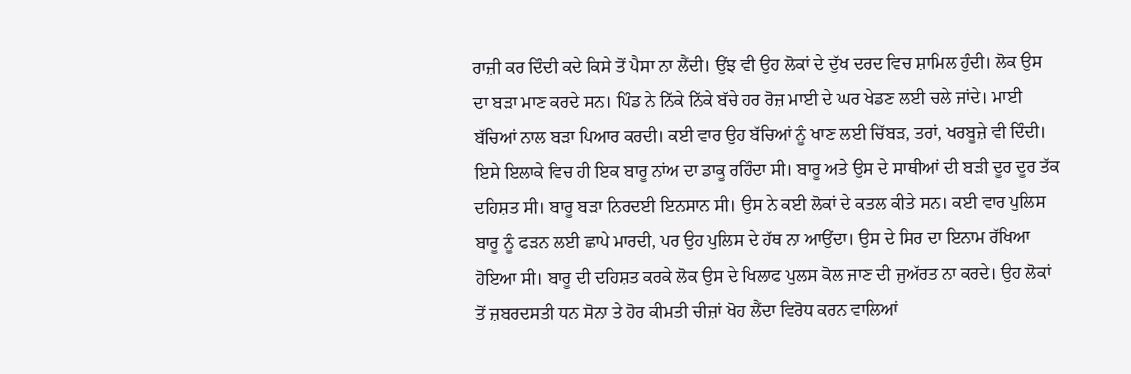ਰਾਜ਼ੀ ਕਰ ਦਿੰਦੀ ਕਦੇ ਕਿਸੇ ਤੋਂ ਪੈਸਾ ਨਾ ਲੈਂਦੀ। ਉਂਝ ਵੀ ਉਹ ਲੋਕਾਂ ਦੇ ਦੁੱਖ ਦਰਦ ਵਿਚ ਸ਼ਾਮਿਲ ਹੁੰਦੀ। ਲੋਕ ਉਸ ਦਾ ਬੜਾ ਮਾਣ ਕਰਦੇ ਸਨ। ਪਿੰਡ ਨੇ ਨਿੱਕੇ ਨਿੱਕੇ ਬੱਚੇ ਹਰ ਰੋਜ਼ ਮਾਈ ਦੇ ਘਰ ਖੇਡਣ ਲਈ ਚਲੇ ਜਾਂਦੇ। ਮਾਈ ਬੱਚਿਆਂ ਨਾਲ ਬੜਾ ਪਿਆਰ ਕਰਦੀ। ਕਈ ਵਾਰ ਉਹ ਬੱਚਿਆਂ ਨੂੰ ਖਾਣ ਲਈ ਚਿੱਬੜ, ਤਰਾਂ, ਖਰਬੂਜ਼ੇ ਵੀ ਦਿੰਦੀ।
ਇਸੇ ਇਲਾਕੇ ਵਿਚ ਹੀ ਇਕ ਬਾਰੂ ਨਾਂਅ ਦਾ ਡਾਕੂ ਰਹਿੰਦਾ ਸੀ। ਬਾਰੂ ਅਤੇ ਉਸ ਦੇ ਸਾਥੀਆਂ ਦੀ ਬੜੀ ਦੂਰ ਦੂਰ ਤੱਕ ਦਹਿਸ਼ਤ ਸੀ। ਬਾਰੂ ਬੜਾ ਨਿਰਦਈ ਇਨਸਾਨ ਸੀ। ਉਸ ਨੇ ਕਈ ਲੋਕਾਂ ਦੇ ਕਤਲ ਕੀਤੇ ਸਨ। ਕਈ ਵਾਰ ਪੁਲਿਸ ਬਾਰੂ ਨੂੰ ਫੜਨ ਲਈ ਛਾਪੇ ਮਾਰਦੀ, ਪਰ ਉਹ ਪੁਲਿਸ ਦੇ ਹੱਥ ਨਾ ਆਉਂਦਾ। ਉਸ ਦੇ ਸਿਰ ਦਾ ਇਨਾਮ ਰੱਖਿਆ ਹੋਇਆ ਸੀ। ਬਾਰੂ ਦੀ ਦਹਿਸ਼ਤ ਕਰਕੇ ਲੋਕ ਉਸ ਦੇ ਖਿਲਾਫ ਪੁਲਸ ਕੋਲ ਜਾਣ ਦੀ ਜੁਅੱਰਤ ਨਾ ਕਰਦੇ। ਉਹ ਲੋਕਾਂ ਤੋਂ ਜ਼ਬਰਦਸਤੀ ਧਨ ਸੋਨਾ ਤੇ ਹੋਰ ਕੀਮਤੀ ਚੀਜ਼ਾਂ ਖੋਹ ਲੈਂਦਾ ਵਿਰੋਧ ਕਰਨ ਵਾਲਿਆਂ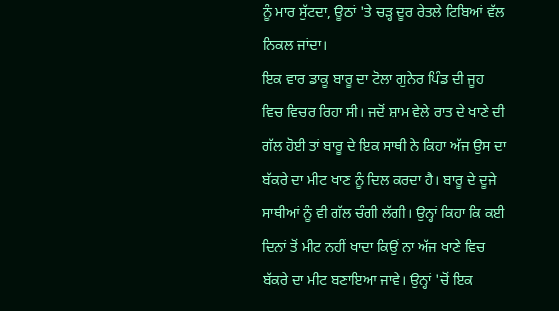ਨੂੰ ਮਾਰ ਸੁੱਟਦਾ, ਊਠਾਂ 'ਤੇ ਚੜ੍ਹ ਦੂਰ ਰੇਤਲੇ ਟਿਬਿਆਂ ਵੱਲ ਨਿਕਲ ਜਾਂਦਾ।
ਇਕ ਵਾਰ ਡਾਕੂ ਬਾਰੂ ਦਾ ਟੋਲਾ ਗੁਨੇਰ ਪਿੰਡ ਦੀ ਜੂਹ ਵਿਚ ਵਿਚਰ ਰਿਹਾ ਸੀ। ਜਦੋਂ ਸ਼ਾਮ ਵੇਲੇ ਰਾਤ ਦੇ ਖਾਣੇ ਦੀ ਗੱਲ ਹੋਈ ਤਾਂ ਬਾਰੂ ਦੇ ਇਕ ਸਾਥੀ ਨੇ ਕਿਹਾ ਅੱਜ ਉਸ ਦਾ ਬੱਕਰੇ ਦਾ ਮੀਟ ਖਾਣ ਨੂੰ ਦਿਲ ਕਰਦਾ ਹੈ। ਬਾਰੂ ਦੇ ਦੂਜੇ ਸਾਥੀਆਂ ਨੂੰ ਵੀ ਗੱਲ ਚੰਗੀ ਲੱਗੀ। ਉਨ੍ਹਾਂ ਕਿਹਾ ਕਿ ਕਈ ਦਿਨਾਂ ਤੋਂ ਮੀਟ ਨਹੀਂ ਖਾਦਾ ਕਿਉਂ ਨਾ ਅੱਜ ਖਾਣੇ ਵਿਚ ਬੱਕਰੇ ਦਾ ਮੀਟ ਬਣਾਇਆ ਜਾਵੇ। ਉਨ੍ਹਾਂ 'ਚੋਂ ਇਕ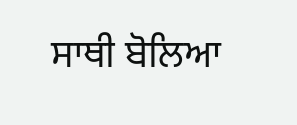ਸਾਥੀ ਬੋਲਿਆ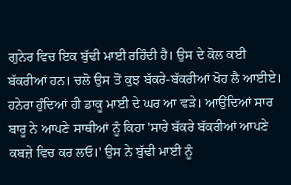ਗੁਨੇਰ ਵਿਚ ਇਕ ਬੁੱਢੀ ਮਾਈ ਰਹਿੰਦੀ ਹੈ। ਉਸ ਦੇ ਕੋਲ ਕਈ ਬੱਕਰੀਆਂ ਹਨ। ਚਲੋ ਉਸ ਤੋਂ ਕੁਝ ਬੱਕਰੇ-ਬੱਕਰੀਆਂ ਖੋਹ ਲੈ ਆਈਏ। ਹਨੇਰਾ ਹੁੰਦਿਆਂ ਹੀ ਡਾਕੂ ਮਾਈ ਦੇ ਘਰ ਆ ਵੜੇ। ਆਉਂਦਿਆਂ ਸਾਰ ਬਾਰੂ ਨੇ ਆਪਣੇ ਸਾਥੀਆਂ ਨੂੰ ਕਿਹਾ 'ਸਾਰੇ ਬੱਕਰੇ ਬੱਕਰੀਆਂ ਆਪਣੇ ਕਬਜ਼ੇ ਵਿਚ ਕਰ ਲਓ।' ਉਸ ਨੇ ਬੁੱਢੀ ਮਾਈ ਨੂੰ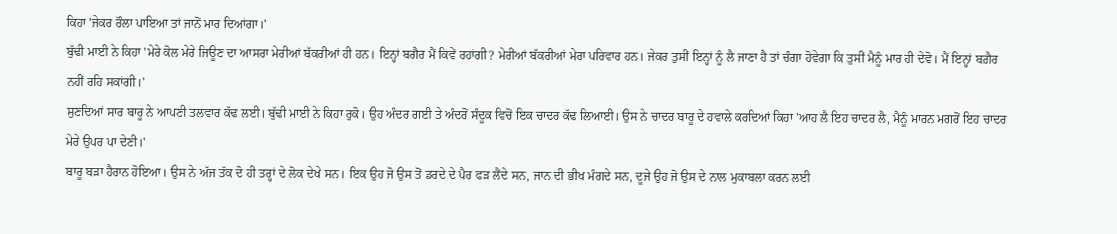ਕਿਹਾ 'ਜੇਕਰ ਰੌਲਾ ਪਾਇਆ ਤਾਂ ਜਾਨੋਂ ਮਾਰ ਦਿਆਂਗਾ।'
ਬੁੱਢੀ ਮਾਈ ਨੇ ਕਿਹਾ 'ਮੇਰੇ ਕੋਲ ਮੇਰੇ ਜਿਊਣ ਦਾ ਆਸਰਾ ਮੇਰੀਆਂ ਬੱਕਰੀਆਂ ਹੀ ਹਨ। ਇਨ੍ਹਾਂ ਬਗੈਰ ਮੈਂ ਕਿਵੇਂ ਰਹਾਂਗੀ? ਮੇਰੀਆਂ ਬੱਕਰੀਆਂ ਮੇਰਾ ਪਰਿਵਾਰ ਹਨ। ਜੇਕਰ ਤੁਸੀਂ ਇਨ੍ਹਾਂ ਨੂੰ ਲੈ ਜਾਣਾ ਹੈ ਤਾਂ ਚੰਗਾ ਹੋਵੇਗਾ ਕਿ ਤੁਸੀਂ ਮੈਨੂੰ ਮਾਰ ਹੀ ਦੇਵੋ। ਮੈਂ ਇਨ੍ਹਾਂ ਬਗ਼ੈਰ ਨਹੀਂ ਰਹਿ ਸਕਾਂਗੀ।'
ਸੁਣਦਿਆਂ ਸਾਰ ਬਾਰੂ ਨੇ ਆਪਣੀ ਤਲਵਾਰ ਕੱਢ ਲਈ। ਬੁੱਢੀ ਮਾਈ ਨੇ ਕਿਹਾ ਰੁਕੋ। ਉਹ ਅੰਦਰ ਗਈ ਤੇ ਅੰਦਰੋਂ ਸੰਦੂਕ ਵਿਚੋਂ ਇਕ ਚਾਦਰ ਕੱਢ ਲਿਆਈ। ਉਸ ਨੇ ਚਾਦਰ ਬਾਰੂ ਦੇ ਹਵਾਲੇ ਕਰਦਿਆਂ ਕਿਹਾ 'ਆਹ ਲੈ ਇਹ ਚਾਦਰ ਲੈ, ਮੈਨੂੰ ਮਾਰਨ ਮਗਰੋਂ ਇਹ ਚਾਦਰ ਮੇਰੇ ਉਪਰ ਪਾ ਦੇਣੀ।'
ਬਾਰੂ ਬੜਾ ਹੈਰਾਨ ਹੋਇਆ। ਉਸ ਨੇ ਅੱਜ ਤੱਕ ਦੋ ਹੀ ਤਰ੍ਹਾਂ ਦੇ ਲੋਕ ਦੇਖੇ ਸਨ। ਇਕ ਉਹ ਜੋ ਉਸ ਤੋਂ ਡਰਦੇ ਦੇ ਪੈਰ ਫੜ ਲੈਂਦੇ ਸਨ, ਜਾਨ ਦੀ ਭੀਖ ਮੰਗਦੇ ਸਨ, ਦੂਜੇ ਉਹ ਜੋ ਉਸ ਦੇ ਨਾਲ ਮੁਕਾਬਲਾ ਕਰਨ ਲਈ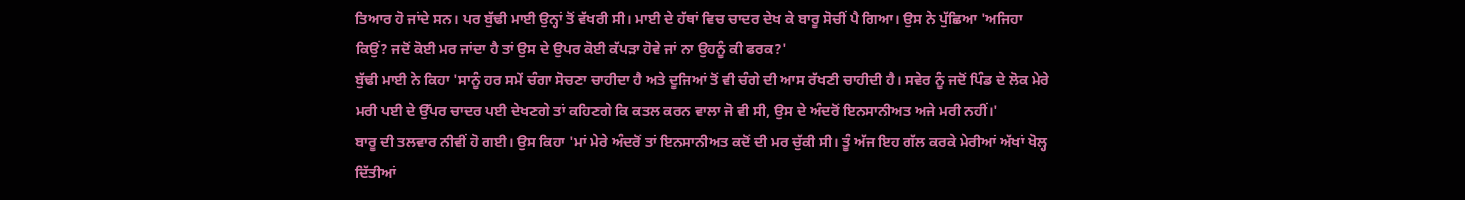ਤਿਆਰ ਹੋ ਜਾਂਦੇ ਸਨ। ਪਰ ਬੁੱਢੀ ਮਾਈ ਉਨ੍ਹਾਂ ਤੋਂ ਵੱਖਰੀ ਸੀ। ਮਾਈ ਦੇ ਹੱਥਾਂ ਵਿਚ ਚਾਦਰ ਦੇਖ ਕੇ ਬਾਰੂ ਸੋਚੀਂ ਪੈ ਗਿਆ। ਉਸ ਨੇ ਪੁੱਛਿਆ 'ਅਜਿਹਾ ਕਿਉਂ? ਜਦੋਂ ਕੋਈ ਮਰ ਜਾਂਦਾ ਹੈ ਤਾਂ ਉਸ ਦੇ ਉਪਰ ਕੋਈ ਕੱਪੜਾ ਹੋਵੇ ਜਾਂ ਨਾ ਉਹਨੂੰ ਕੀ ਫਰਕ?'
ਬੁੱਢੀ ਮਾਈ ਨੇ ਕਿਹਾ 'ਸਾਨੂੰ ਹਰ ਸਮੇਂ ਚੰਗਾ ਸੋਚਣਾ ਚਾਹੀਦਾ ਹੈ ਅਤੇ ਦੂਜਿਆਂ ਤੋਂ ਵੀ ਚੰਗੇ ਦੀ ਆਸ ਰੱਖਣੀ ਚਾਹੀਦੀ ਹੈ। ਸਵੇਰ ਨੂੰ ਜਦੋਂ ਪਿੰਡ ਦੇ ਲੋਕ ਮੇਰੇ ਮਰੀ ਪਈ ਦੇ ਉੱਪਰ ਚਾਦਰ ਪਈ ਦੇਖਣਗੇ ਤਾਂ ਕਹਿਣਗੇ ਕਿ ਕਤਲ ਕਰਨ ਵਾਲਾ ਜੋ ਵੀ ਸੀ, ਉਸ ਦੇ ਅੰਦਰੋਂ ਇਨਸਾਨੀਅਤ ਅਜੇ ਮਰੀ ਨਹੀਂ।'
ਬਾਰੂ ਦੀ ਤਲਵਾਰ ਨੀਵੀਂ ਹੋ ਗਈ। ਉਸ ਕਿਹਾ 'ਮਾਂ ਮੇਰੇ ਅੰਦਰੋਂ ਤਾਂ ਇਨਸਾਨੀਅਤ ਕਦੋਂ ਦੀ ਮਰ ਚੁੱਕੀ ਸੀ। ਤੂੰ ਅੱਜ ਇਹ ਗੱਲ ਕਰਕੇ ਮੇਰੀਆਂ ਅੱਖਾਂ ਖੋਲ੍ਹ ਦਿੱਤੀਆਂ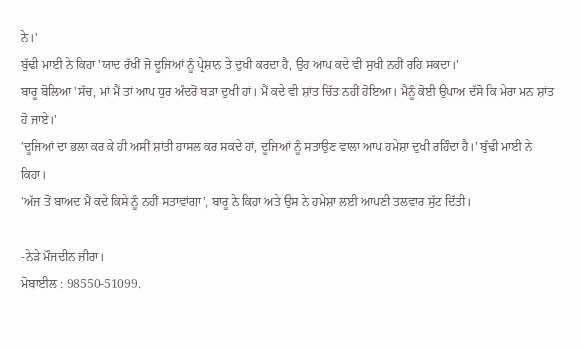ਨੇ।'
ਬੁੱਢੀ ਮਾਈ ਨੇ ਕਿਹਾ 'ਯਾਦ ਰੱਖੀਂ ਜੋ ਦੂਜਿਆਂ ਨੂੰ ਪ੍ਰੇਸ਼ਾਨ ਤੇ ਦੁਖੀ ਕਰਦਾ ਹੈ, ਉਹ ਆਪ ਕਦੇ ਵੀ ਸੁਖੀ ਨਹੀਂ ਰਹਿ ਸਕਦਾ।'
ਬਾਰੂ ਬੋਲਿਆ 'ਸੱਚ, ਮਾਂ ਮੈਂ ਤਾਂ ਆਪ ਧੁਰ ਅੰਦਰੋਂ ਬੜਾ ਦੁਖੀ ਹਾਂ। ਮੈਂ ਕਦੇ ਵੀ ਸ਼ਾਂਤ ਚਿੱਤ ਨਹੀਂ ਹੋਇਆ। ਮੈਨੂੰ ਕੋਈ ਉਪਾਅ ਦੱਸੋ ਕਿ ਮੇਰਾ ਮਨ ਸ਼ਾਂਤ ਹੋ ਜਾਏ।'
'ਦੂਜਿਆਂ ਦਾ ਭਲਾ ਕਰ ਕੇ ਹੀ ਅਸੀਂ ਸ਼ਾਂਤੀ ਹਾਸਲ ਕਰ ਸਕਦੇ ਹਾਂ, ਦੂਜਿਆਂ ਨੂੰ ਸਤਾਉਣ ਵਾਲਾ ਆਪ ਹਮੇਸ਼ਾ ਦੁਖੀ ਰਹਿੰਦਾ ਹੈ।' ਬੁੱਢੀ ਮਾਈ ਨੇ ਕਿਹਾ।
'ਅੱਜ ਤੋਂ ਬਾਅਦ ਮੈਂ ਕਦੇ ਕਿਸੇ ਨੂੰ ਨਹੀਂ ਸਤਾਵਾਂਗਾ', ਬਾਰੂ ਨੇ ਕਿਹਾ ਅਤੇ ਉਸ ਨੇ ਹਮੇਸ਼ਾ ਲਈ ਆਪਣੀ ਤਲਵਾਰ ਸੁੱਟ ਦਿੱਤੀ।

-ਨੇੜੇ ਮੌਜਦੀਨ ਜ਼ੀਰਾ।
ਮੋਬਾਈਲ : 98550-51099.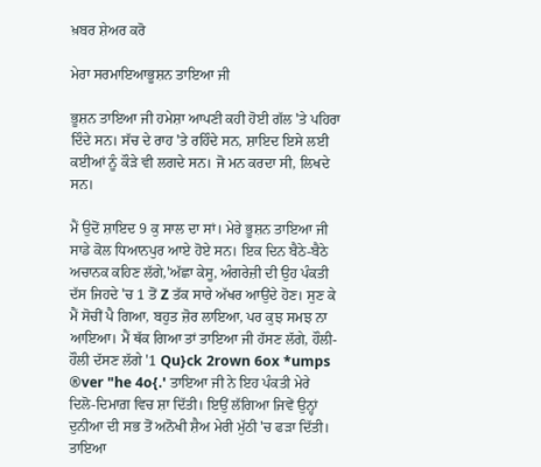ਖ਼ਬਰ ਸ਼ੇਅਰ ਕਰੋ

ਮੇਰਾ ਸਰਮਾਇਆਭੂਸ਼ਨ ਤਾਇਆ ਜੀ

ਭੂਸ਼ਨ ਤਾਇਆ ਜੀ ਹਮੇਸ਼ਾ ਆਪਣੀ ਕਹੀ ਹੋਈ ਗੱਲ 'ਤੇ ਪਹਿਰਾ ਦਿੰਦੇ ਸਨ। ਸੱਚ ਦੇ ਰਾਹ 'ਤੇ ਰਹਿੰਦੇ ਸਨ, ਸ਼ਾਇਦ ਇਸੇ ਲਈ ਕਈਆਂ ਨੂੰ ਕੌੜੇ ਵੀ ਲਗਦੇ ਸਨ। ਜੋ ਮਨ ਕਰਦਾ ਸੀ, ਲਿਖਦੇ ਸਨ।

ਮੈਂ ਉਦੋਂ ਸ਼ਾਇਦ 9 ਕੁ ਸਾਲ ਦਾ ਸਾਂ। ਮੇਰੇ ਭੂਸ਼ਨ ਤਾਇਆ ਜੀ ਸਾਡੇ ਕੋਲ ਧਿਆਨਪੁਰ ਆਏ ਹੋਏ ਸਨ। ਇਕ ਦਿਨ ਬੈਠੇ-ਬੈਠੇ ਅਚਾਨਕ ਕਹਿਣ ਲੱਗੇ,'ਅੱਛਾ ਕੇਸੂ, ਅੰਗਰੇਜ਼ੀ ਦੀ ਉਹ ਪੰਕਤੀ ਦੱਸ ਜਿਹਦੇ 'ਚ 1 ਤੋਂ Z ਤੱਕ ਸਾਰੇ ਅੱਖਰ ਆਉਂਦੇ ਹੋਣ। ਸੁਣ ਕੇ ਮੈਂ ਸੋਚੀਂ ਪੈ ਗਿਆ, ਬਹੁਤ ਜ਼ੋਰ ਲਾਇਆ, ਪਰ ਕੁਝ ਸਮਝ ਨਾ ਆਇਆ। ਮੈਂ ਥੱਕ ਗਿਆ ਤਾਂ ਤਾਇਆ ਜੀ ਹੱਸਣ ਲੱਗੇ, ਹੌਲੀ-ਹੌਲੀ ਦੱਸਣ ਲੱਗੇ '1 Qu}ck 2rown 6ox *umps ®ver "he 4o{.' ਤਾਇਆ ਜੀ ਨੇ ਇਹ ਪੰਕਤੀ ਮੇਰੇ ਦਿਲੋ-ਦਿਮਾਗ਼ ਵਿਚ ਸ਼ਾ ਦਿੱਤੀ। ਇਉਂ ਲੱਗਿਆ ਜਿਵੇਂ ਉਨ੍ਹਾਂ ਦੁਨੀਆ ਦੀ ਸਭ ਤੋਂ ਅਨੋਖੀ ਸ਼ੈਅ ਮੇਰੀ ਮੁੱਠੀ 'ਚ ਫੜਾ ਦਿੱਤੀ।
ਤਾਇਆ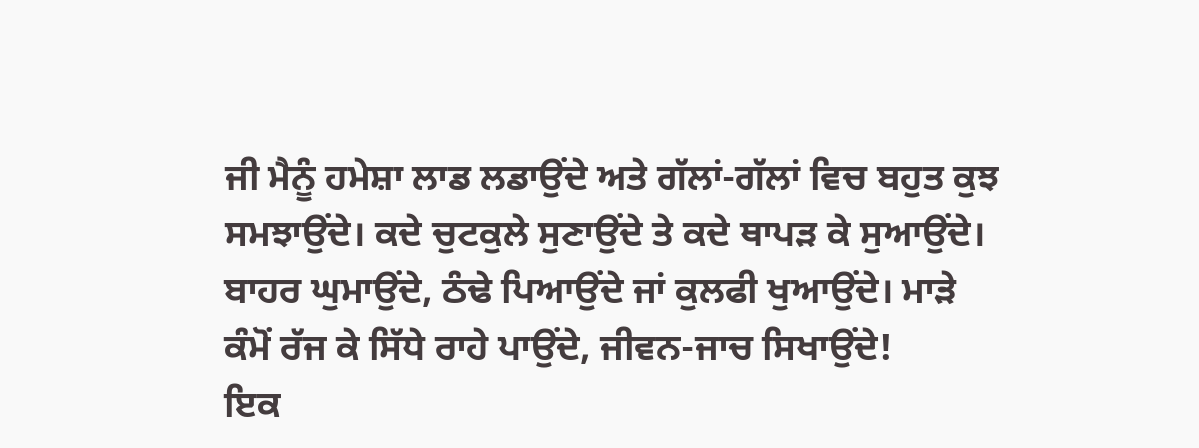ਜੀ ਮੈਨੂੰ ਹਮੇਸ਼ਾ ਲਾਡ ਲਡਾਉਂਦੇ ਅਤੇ ਗੱਲਾਂ-ਗੱਲਾਂ ਵਿਚ ਬਹੁਤ ਕੁਝ ਸਮਝਾਉਂਦੇ। ਕਦੇ ਚੁਟਕੁਲੇ ਸੁਣਾਉਂਦੇ ਤੇ ਕਦੇ ਥਾਪੜ ਕੇ ਸੁਆਉਂਦੇ। ਬਾਹਰ ਘੁਮਾਉਂਦੇ, ਠੰਢੇ ਪਿਆਉਂਦੇ ਜਾਂ ਕੁਲਫੀ ਖੁਆਉਂਦੇ। ਮਾੜੇ ਕੰਮੋਂ ਰੱਜ ਕੇ ਸਿੱਧੇ ਰਾਹੇ ਪਾਉਂਦੇ, ਜੀਵਨ-ਜਾਚ ਸਿਖਾਉਂਦੇ!
ਇਕ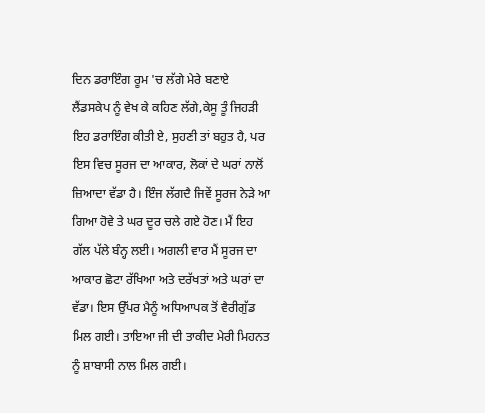ਦਿਨ ਡਰਾਇੰਗ ਰੂਮ 'ਚ ਲੱਗੇ ਮੇਰੇ ਬਣਾਏ ਲੈਂਡਸਕੇਪ ਨੂੰ ਵੇਖ ਕੇ ਕਹਿਣ ਲੱਗੇ,ਕੇਸੂ ਤੂੰ ਜਿਹੜੀ ਇਹ ਡਰਾਇੰਗ ਕੀਤੀ ਏ, ਸੁਹਣੀ ਤਾਂ ਬਹੁਤ ਹੈ, ਪਰ ਇਸ ਵਿਚ ਸੂਰਜ ਦਾ ਆਕਾਰ, ਲੋਕਾਂ ਦੇ ਘਰਾਂ ਨਾਲੋਂ ਜ਼ਿਆਦਾ ਵੱਡਾ ਹੈ। ਇੰਜ ਲੱਗਦੈ ਜਿਵੇਂ ਸੂਰਜ ਨੇੜੇ ਆ ਗਿਆ ਹੋਵੇ ਤੇ ਘਰ ਦੂਰ ਚਲੇ ਗਏ ਹੋਣ। ਮੈਂ ਇਹ ਗੱਲ ਪੱਲੇ ਬੰਨ੍ਹ ਲਈ। ਅਗਲੀ ਵਾਰ ਮੈਂ ਸੂਰਜ ਦਾ ਆਕਾਰ ਛੋਟਾ ਰੱਖਿਆ ਅਤੇ ਦਰੱਖਤਾਂ ਅਤੇ ਘਰਾਂ ਦਾ ਵੱਡਾ। ਇਸ ਉੱਪਰ ਮੈਨੂੰ ਅਧਿਆਪਕ ਤੋਂ ਵੈਰੀਗੁੱਡ ਮਿਲ ਗਈ। ਤਾਇਆ ਜੀ ਦੀ ਤਾਕੀਦ ਮੇਰੀ ਮਿਹਨਤ ਨੂੰ ਸ਼ਾਬਾਸੀ ਨਾਲ ਮਿਲ ਗਈ।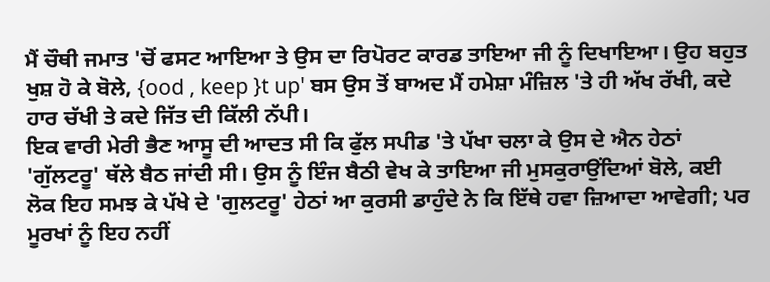ਮੈਂ ਚੌਥੀ ਜਮਾਤ 'ਚੋਂ ਫਸਟ ਆਇਆ ਤੇ ਉਸ ਦਾ ਰਿਪੋਰਟ ਕਾਰਡ ਤਾਇਆ ਜੀ ਨੂੰ ਦਿਖਾਇਆ। ਉਹ ਬਹੁਤ ਖੁਸ਼ ਹੋ ਕੇ ਬੋਲੇ, {ood , keep }t up' ਬਸ ਉਸ ਤੋਂ ਬਾਅਦ ਮੈਂ ਹਮੇਸ਼ਾ ਮੰਜ਼ਿਲ 'ਤੇ ਹੀ ਅੱਖ ਰੱਖੀ, ਕਦੇ ਹਾਰ ਚੱਖੀ ਤੇ ਕਦੇ ਜਿੱਤ ਦੀ ਕਿੱਲੀ ਨੱਪੀ।
ਇਕ ਵਾਰੀ ਮੇਰੀ ਭੈਣ ਆਸੂ ਦੀ ਆਦਤ ਸੀ ਕਿ ਫੁੱਲ ਸਪੀਡ 'ਤੇ ਪੱਖਾ ਚਲਾ ਕੇ ਉਸ ਦੇ ਐਨ ਹੇਠਾਂ 'ਗੁੱਲਟਰੂ' ਥੱਲੇ ਬੈਠ ਜਾਂਦੀ ਸੀ। ਉਸ ਨੂੰ ਇੰਜ ਬੈਠੀ ਵੇਖ ਕੇ ਤਾਇਆ ਜੀ ਮੁਸਕੁਰਾਉਂਦਿਆਂ ਬੋਲੇ, ਕਈ ਲੋਕ ਇਹ ਸਮਝ ਕੇ ਪੱਖੇ ਦੇ 'ਗੁਲਟਰੂ' ਹੇਠਾਂ ਆ ਕੁਰਸੀ ਡਾਹੁੰਦੇ ਨੇ ਕਿ ਇੱਥੇ ਹਵਾ ਜ਼ਿਆਦਾ ਆਵੇਗੀ; ਪਰ ਮੂਰਖਾਂ ਨੂੰ ਇਹ ਨਹੀਂ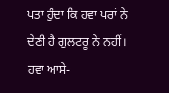ਪਤਾ ਹੁੰਦਾ ਕਿ ਹਵਾ ਪਰਾਂ ਨੇ ਦੇਣੀ ਹੈ ਗੁਲਟਰੂ ਨੇ ਨਹੀਂ। ਹਵਾ ਆਸੇ-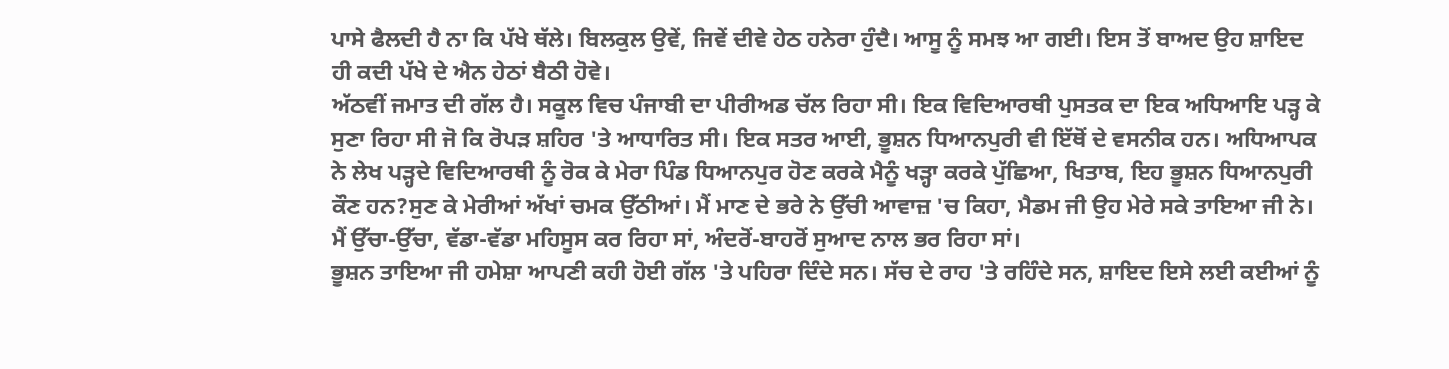ਪਾਸੇ ਫੈਲਦੀ ਹੈ ਨਾ ਕਿ ਪੱਖੇ ਥੱਲੇ। ਬਿਲਕੁਲ ਉਵੇਂ, ਜਿਵੇਂ ਦੀਵੇ ਹੇਠ ਹਨੇਰਾ ਹੁੰਦੈ। ਆਸੂ ਨੂੰ ਸਮਝ ਆ ਗਈ। ਇਸ ਤੋਂ ਬਾਅਦ ਉਹ ਸ਼ਾਇਦ ਹੀ ਕਦੀ ਪੱਖੇ ਦੇ ਐਨ ਹੇਠਾਂ ਬੈਠੀ ਹੋਵੇ।
ਅੱਠਵੀਂ ਜਮਾਤ ਦੀ ਗੱਲ ਹੈ। ਸਕੂਲ ਵਿਚ ਪੰਜਾਬੀ ਦਾ ਪੀਰੀਅਡ ਚੱਲ ਰਿਹਾ ਸੀ। ਇਕ ਵਿਦਿਆਰਥੀ ਪੁਸਤਕ ਦਾ ਇਕ ਅਧਿਆਇ ਪੜ੍ਹ ਕੇ ਸੁਣਾ ਰਿਹਾ ਸੀ ਜੋ ਕਿ ਰੋਪੜ ਸ਼ਹਿਰ 'ਤੇ ਆਧਾਰਿਤ ਸੀ। ਇਕ ਸਤਰ ਆਈ, ਭੂਸ਼ਨ ਧਿਆਨਪੁਰੀ ਵੀ ਇੱਥੋਂ ਦੇ ਵਸਨੀਕ ਹਨ। ਅਧਿਆਪਕ ਨੇ ਲੇਖ ਪੜ੍ਹਦੇ ਵਿਦਿਆਰਥੀ ਨੂੰ ਰੋਕ ਕੇ ਮੇਰਾ ਪਿੰਡ ਧਿਆਨਪੁਰ ਹੋਣ ਕਰਕੇ ਮੈਨੂੰ ਖੜ੍ਹਾ ਕਰਕੇ ਪੁੱਛਿਆ, ਖਿਤਾਬ, ਇਹ ਭੂਸ਼ਨ ਧਿਆਨਪੁਰੀ ਕੌਣ ਹਨ?ਸੁਣ ਕੇ ਮੇਰੀਆਂ ਅੱਖਾਂ ਚਮਕ ਉੱਠੀਆਂ। ਮੈਂ ਮਾਣ ਦੇ ਭਰੇ ਨੇ ਉੱਚੀ ਆਵਾਜ਼ 'ਚ ਕਿਹਾ, ਮੈਡਮ ਜੀ ਉਹ ਮੇਰੇ ਸਕੇ ਤਾਇਆ ਜੀ ਨੇ। ਮੈਂ ਉੱਚਾ-ਉੱਚਾ, ਵੱਡਾ-ਵੱਡਾ ਮਹਿਸੂਸ ਕਰ ਰਿਹਾ ਸਾਂ, ਅੰਦਰੋਂ-ਬਾਹਰੋਂ ਸੁਆਦ ਨਾਲ ਭਰ ਰਿਹਾ ਸਾਂ।
ਭੂਸ਼ਨ ਤਾਇਆ ਜੀ ਹਮੇਸ਼ਾ ਆਪਣੀ ਕਹੀ ਹੋਈ ਗੱਲ 'ਤੇ ਪਹਿਰਾ ਦਿੰਦੇ ਸਨ। ਸੱਚ ਦੇ ਰਾਹ 'ਤੇ ਰਹਿੰਦੇ ਸਨ, ਸ਼ਾਇਦ ਇਸੇ ਲਈ ਕਈਆਂ ਨੂੰ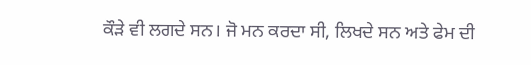ਕੌੜੇ ਵੀ ਲਗਦੇ ਸਨ। ਜੋ ਮਨ ਕਰਦਾ ਸੀ, ਲਿਖਦੇ ਸਨ ਅਤੇ ਫੇਮ ਦੀ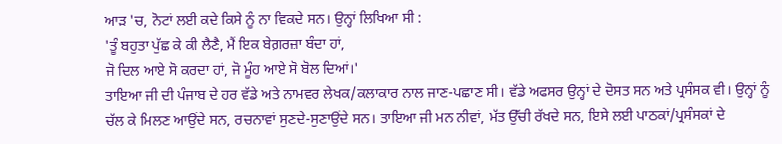ਆੜ 'ਚ, ਨੋਟਾਂ ਲਈ ਕਦੇ ਕਿਸੇ ਨੂੰ ਨਾ ਵਿਕਦੇ ਸਨ। ਉਨ੍ਹਾਂ ਲਿਖਿਆ ਸੀ :
'ਤੂੰ ਬਹੁਤਾ ਪੁੱਛ ਕੇ ਕੀ ਲੈਣੈ, ਮੈਂ ਇਕ ਬੇਗ਼ਰਜ਼ਾ ਬੰਦਾ ਹਾਂ,
ਜੋ ਦਿਲ ਆਏ ਸੋ ਕਰਦਾ ਹਾਂ, ਜੋ ਮੂੰਹ ਆਏ ਸੋ ਬੋਲ ਦਿਆਂ।'
ਤਾਇਆ ਜੀ ਦੀ ਪੰਜਾਬ ਦੇ ਹਰ ਵੱਡੇ ਅਤੇ ਨਾਮਵਰ ਲੇਖਕ/ਕਲਾਕਾਰ ਨਾਲ ਜਾਣ-ਪਛਾਣ ਸੀ। ਵੱਡੇ ਅਫਸਰ ਉਨ੍ਹਾਂ ਦੇ ਦੋਸਤ ਸਨ ਅਤੇ ਪ੍ਰਸੰਸਕ ਵੀ। ਉਨ੍ਹਾਂ ਨੂੰ ਚੱਲ ਕੇ ਮਿਲਣ ਆਉਂਦੇ ਸਨ, ਰਚਨਾਵਾਂ ਸੁਣਦੇ-ਸੁਣਾਉਂਦੇ ਸਨ। ਤਾਇਆ ਜੀ ਮਨ ਨੀਵਾਂ, ਮੱਤ ਉੱਚੀ ਰੱਖਦੇ ਸਨ, ਇਸੇ ਲਈ ਪਾਠਕਾਂ/ਪ੍ਰਸੰਸਕਾਂ ਦੇ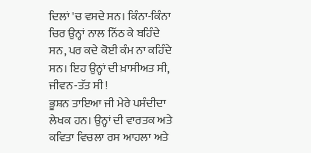ਦਿਲਾਂ 'ਚ ਵਸਦੇ ਸਨ। ਕਿੰਨਾ-ਕਿੰਨਾ ਚਿਰ ਉਨ੍ਹਾਂ ਨਾਲ ਨਿੱਠ ਕੇ ਬਹਿੰਦੇ ਸਨ, ਪਰ ਕਦੇ ਕੋਈ ਕੰਮ ਨਾ ਕਹਿੰਦੇ ਸਨ। ਇਹ ਉਨ੍ਹਾਂ ਦੀ ਖ਼ਾਸੀਅਤ ਸੀ, ਜੀਵਨ-ਤੱਤ ਸੀ!
ਭੂਸ਼ਨ ਤਾਇਆ ਜੀ ਮੇਰੇ ਪਸੰਦੀਦਾ ਲੇਖਕ ਹਨ। ਉਨ੍ਹਾਂ ਦੀ ਵਾਰਤਕ ਅਤੇ ਕਵਿਤਾ ਵਿਚਲਾ ਰਸ ਆਹਲਾ ਅਤੇ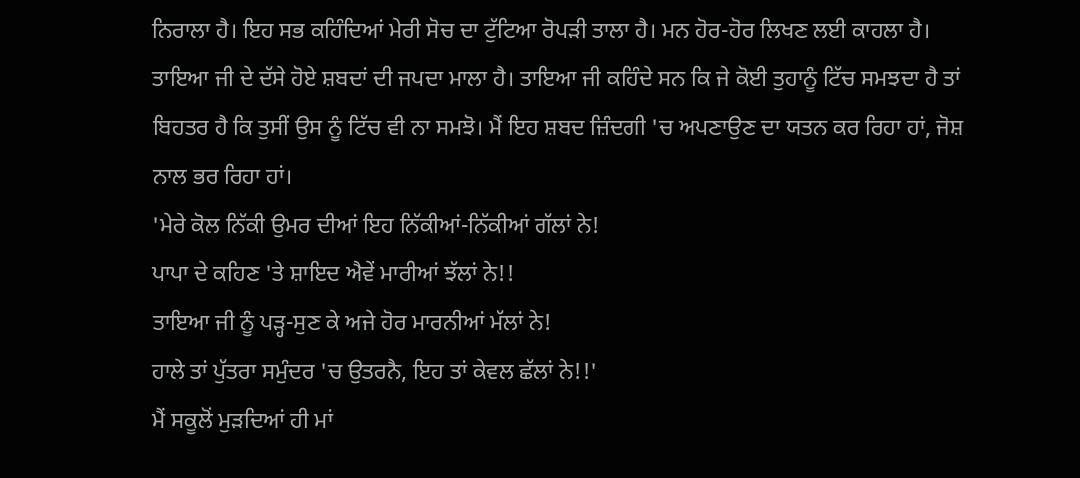ਨਿਰਾਲਾ ਹੈ। ਇਹ ਸਭ ਕਹਿੰਦਿਆਂ ਮੇਰੀ ਸੋਚ ਦਾ ਟੁੱਟਿਆ ਰੋਪੜੀ ਤਾਲਾ ਹੈ। ਮਨ ਹੋਰ-ਹੋਰ ਲਿਖਣ ਲਈ ਕਾਹਲਾ ਹੈ। ਤਾਇਆ ਜੀ ਦੇ ਦੱਸੇ ਹੋਏ ਸ਼ਬਦਾਂ ਦੀ ਜਪਦਾ ਮਾਲਾ ਹੈ। ਤਾਇਆ ਜੀ ਕਹਿੰਦੇ ਸਨ ਕਿ ਜੇ ਕੋਈ ਤੁਹਾਨੂੰ ਟਿੱਚ ਸਮਝਦਾ ਹੈ ਤਾਂ ਬਿਹਤਰ ਹੈ ਕਿ ਤੁਸੀਂ ਉਸ ਨੂੰ ਟਿੱਚ ਵੀ ਨਾ ਸਮਝੋ। ਮੈਂ ਇਹ ਸ਼ਬਦ ਜ਼ਿੰਦਗੀ 'ਚ ਅਪਣਾਉਣ ਦਾ ਯਤਨ ਕਰ ਰਿਹਾ ਹਾਂ, ਜੋਸ਼ ਨਾਲ ਭਰ ਰਿਹਾ ਹਾਂ।
'ਮੇਰੇ ਕੋਲ ਨਿੱਕੀ ਉਮਰ ਦੀਆਂ ਇਹ ਨਿੱਕੀਆਂ-ਨਿੱਕੀਆਂ ਗੱਲਾਂ ਨੇ!
ਪਾਪਾ ਦੇ ਕਹਿਣ 'ਤੇ ਸ਼ਾਇਦ ਐਵੇਂ ਮਾਰੀਆਂ ਝੱਲਾਂ ਨੇ!!
ਤਾਇਆ ਜੀ ਨੂੰ ਪੜ੍ਹ-ਸੁਣ ਕੇ ਅਜੇ ਹੋਰ ਮਾਰਨੀਆਂ ਮੱਲਾਂ ਨੇ!
ਹਾਲੇ ਤਾਂ ਪੁੱਤਰਾ ਸਮੁੰਦਰ 'ਚ ਉਤਰਨੈ, ਇਹ ਤਾਂ ਕੇਵਲ ਛੱਲਾਂ ਨੇ!!'
ਮੈਂ ਸਕੂਲੋਂ ਮੁੜਦਿਆਂ ਹੀ ਮਾਂ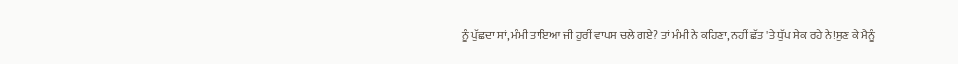ਨੂੰ ਪੁੱਛਦਾ ਸਾਂ, ਮੰਮੀ ਤਾਇਆ ਜੀ ਹੁਰੀਂ ਵਾਪਸ ਚਲੇ ਗਏ? ਤਾਂ ਮੰਮੀ ਨੇ ਕਹਿਣਾ, ਨਹੀਂ ਛੱਤ 'ਤੇ ਧੁੱਪ ਸੇਕ ਰਹੇ ਨੇ!ਸੁਣ ਕੇ ਮੈਨੂੰ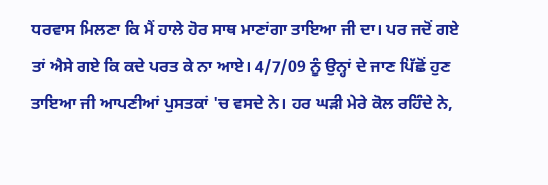ਧਰਵਾਸ ਮਿਲਣਾ ਕਿ ਮੈਂ ਹਾਲੇ ਹੋਰ ਸਾਥ ਮਾਣਾਂਗਾ ਤਾਇਆ ਜੀ ਦਾ। ਪਰ ਜਦੋਂ ਗਏ ਤਾਂ ਐਸੇ ਗਏ ਕਿ ਕਦੇ ਪਰਤ ਕੇ ਨਾ ਆਏ। 4/7/09 ਨੂੰ ਉਨ੍ਹਾਂ ਦੇ ਜਾਣ ਪਿੱਛੋਂ ਹੁਣ ਤਾਇਆ ਜੀ ਆਪਣੀਆਂ ਪੁਸਤਕਾਂ 'ਚ ਵਸਦੇ ਨੇ। ਹਰ ਘੜੀ ਮੇਰੇ ਕੋਲ ਰਹਿੰਦੇ ਨੇ,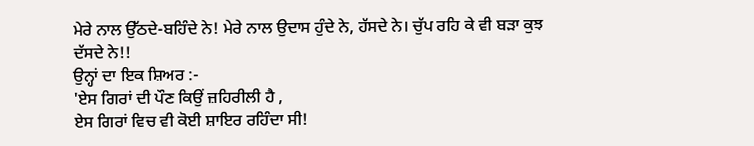ਮੇਰੇ ਨਾਲ ਉੱਠਦੇ-ਬਹਿੰਦੇ ਨੇ! ਮੇਰੇ ਨਾਲ ਉਦਾਸ ਹੁੰਦੇ ਨੇ, ਹੱਸਦੇ ਨੇ। ਚੁੱਪ ਰਹਿ ਕੇ ਵੀ ਬੜਾ ਕੁਝ ਦੱਸਦੇ ਨੇ!!
ਉਨ੍ਹਾਂ ਦਾ ਇਕ ਸ਼ਿਅਰ :-
'ਏਸ ਗਿਰਾਂ ਦੀ ਪੌਣ ਕਿਉਂ ਜ਼ਹਿਰੀਲੀ ਹੈ ,
ਏਸ ਗਿਰਾਂ ਵਿਚ ਵੀ ਕੋਈ ਸ਼ਾਇਰ ਰਹਿੰਦਾ ਸੀ!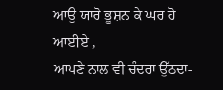ਆਉ ਯਾਰੋ ਭੂਸ਼ਨ ਕੇ ਘਰ ਹੋ ਆਈਏ ,
ਆਪਣੇ ਨਾਲ ਵੀ ਚੰਦਰਾ ਉੱਠਦਾ-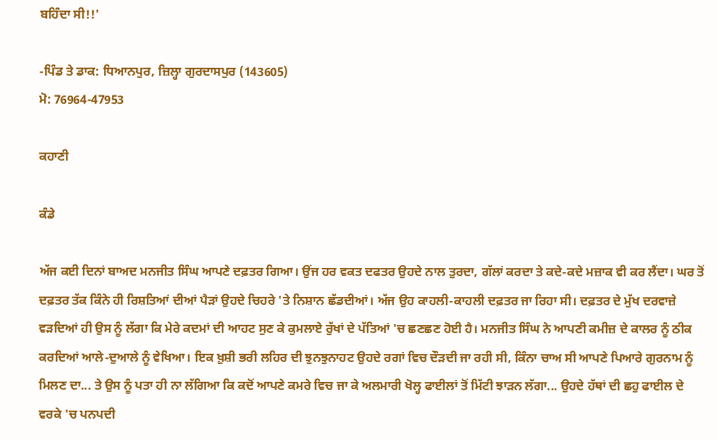ਬਹਿੰਦਾ ਸੀ!!'

-ਪਿੰਡ ਤੇ ਡਾਕ: ਧਿਆਨਪੁਰ, ਜ਼ਿਲ੍ਹਾ ਗੁਰਦਾਸਪੁਰ (143605)
ਮੋ: 76964-47953

ਕਹਾਣੀ

ਕੰਡੇ

ਅੱਜ ਕਈ ਦਿਨਾਂ ਬਾਅਦ ਮਨਜੀਤ ਸਿੰਘ ਆਪਣੇ ਦਫ਼ਤਰ ਗਿਆ। ਉਂਜ ਹਰ ਵਕਤ ਦਫਤਰ ਉਹਦੇ ਨਾਲ ਤੁਰਦਾ, ਗੱਲਾਂ ਕਰਦਾ ਤੇ ਕਦੇ-ਕਦੇ ਮਜ਼ਾਕ ਵੀ ਕਰ ਲੈਂਦਾ। ਘਰ ਤੋਂ ਦਫ਼ਤਰ ਤੱਕ ਕਿੰਨੇ ਹੀ ਰਿਸ਼ਤਿਆਂ ਦੀਆਂ ਪੈੜਾਂ ਉਹਦੇ ਚਿਹਰੇ 'ਤੇ ਨਿਸ਼ਾਨ ਛੱਡਦੀਆਂ। ਅੱਜ ਉਹ ਕਾਹਲੀ-ਕਾਹਲੀ ਦਫ਼ਤਰ ਜਾ ਰਿਹਾ ਸੀ। ਦਫ਼ਤਰ ਦੇ ਮੁੱਖ ਦਰਵਾਜ਼ੇ ਵੜਦਿਆਂ ਹੀ ਉਸ ਨੂੰ ਲੱਗਾ ਕਿ ਮੇਰੇ ਕਦਮਾਂ ਦੀ ਆਹਟ ਸੁਣ ਕੇ ਕੁਮਲਾਏ ਰੁੱਖਾਂ ਦੇ ਪੱਤਿਆਂ 'ਚ ਛਣਛਣ ਹੋਈ ਹੈ। ਮਨਜੀਤ ਸਿੰਘ ਨੇ ਆਪਣੀ ਕਮੀਜ਼ ਦੇ ਕਾਲਰ ਨੂੰ ਠੀਕ ਕਰਦਿਆਂ ਆਲੇ-ਦੁਆਲੇ ਨੂੰ ਵੇਖਿਆ। ਇਕ ਖ਼ੁਸ਼ੀ ਭਰੀ ਲਹਿਰ ਦੀ ਝੁਨਝੁਨਾਹਟ ਉਹਦੇ ਰਗਾਂ ਵਿਚ ਦੌੜਦੀ ਜਾ ਰਹੀ ਸੀ, ਕਿੰਨਾ ਚਾਅ ਸੀ ਆਪਣੇ ਪਿਆਰੇ ਗੁਰਨਾਮ ਨੂੰ ਮਿਲਣ ਦਾ... ਤੇ ਉਸ ਨੂੰ ਪਤਾ ਹੀ ਨਾ ਲੱਗਿਆ ਕਿ ਕਦੋਂ ਆਪਣੇ ਕਮਰੇ ਵਿਚ ਜਾ ਕੇ ਅਲਮਾਰੀ ਖੋਲ੍ਹ ਫਾਈਲਾਂ ਤੋਂ ਮਿੱਟੀ ਝਾੜਨ ਲੱਗਾ... ਉਹਦੇ ਹੱਥਾਂ ਦੀ ਛਹੁ ਫਾਈਲ ਦੇ ਵਰਕੇ 'ਚ ਪਨਪਦੀ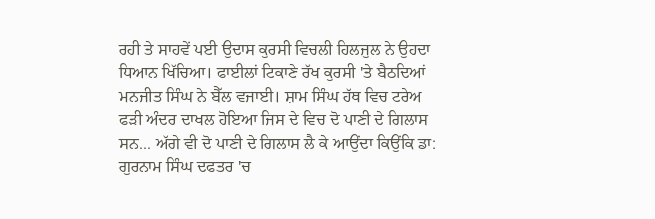ਰਹੀ ਤੇ ਸਾਹਵੇਂ ਪਈ ਉਦਾਸ ਕੁਰਸੀ ਵਿਚਲੀ ਹਿਲਜੁਲ ਨੇ ਉਹਦਾ ਧਿਆਨ ਖਿੱਚਿਆ। ਫਾਈਲਾਂ ਟਿਕਾਣੇ ਰੱਖ ਕੁਰਸੀ 'ਤੇ ਬੈਠਦਿਆਂ ਮਨਜੀਤ ਸਿੰਘ ਨੇ ਬੈੱਲ ਵਜਾਈ। ਸ਼ਾਮ ਸਿੰਘ ਹੱਥ ਵਿਚ ਟਰੇਅ ਫੜੀ ਅੰਦਰ ਦਾਖਲ ਹੋਇਆ ਜਿਸ ਦੇ ਵਿਚ ਦੋ ਪਾਣੀ ਦੇ ਗਿਲਾਸ ਸਨ... ਅੱਗੇ ਵੀ ਦੋ ਪਾਣੀ ਦੇ ਗਿਲਾਸ ਲੈ ਕੇ ਆਉਂਦਾ ਕਿਉਂਕਿ ਡਾ: ਗੁਰਨਾਮ ਸਿੰਘ ਦਫਤਰ 'ਚ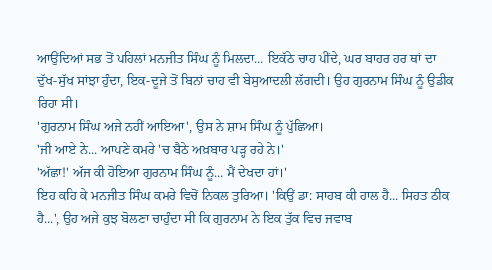ਆਉਂਦਿਆਂ ਸਭ ਤੋਂ ਪਹਿਲਾਂ ਮਨਜੀਤ ਸਿੰਘ ਨੂੰ ਮਿਲਦਾ... ਇਕੱਠੇ ਚਾਹ ਪੀਂਦੇ, ਘਰ ਬਾਹਰ ਹਰ ਥਾਂ ਦਾ ਦੁੱਖ-ਸੁੱਖ ਸਾਂਝਾ ਹੁੰਦਾ, ਇਕ-ਦੂਜੇ ਤੋਂ ਬਿਨਾਂ ਚਾਹ ਵੀ ਬੇਸੁਆਦਲੀ ਲੱਗਦੀ। ਉਹ ਗੁਰਨਾਮ ਸਿੰਘ ਨੂੰ ਉਡੀਕ ਰਿਹਾ ਸੀ।
'ਗੁਰਨਾਮ ਸਿੰਘ ਅਜੇ ਨਹੀਂ ਆਇਆ', ਉਸ ਨੇ ਸ਼ਾਮ ਸਿੰਘ ਨੂੰ ਪੁੱਛਿਆ।
'ਜੀ ਆਏ ਨੇ... ਆਪਣੇ ਕਮਰੇ 'ਚ ਬੈਠੇ ਅਖ਼ਬਾਰ ਪੜ੍ਹ ਰਹੇ ਨੇ।'
'ਅੱਛਾ!' ਅੱਜ ਕੀ ਹੋਇਆ ਗੁਰਨਾਮ ਸਿੰਘ ਨੂੰ... ਮੈਂ ਦੇਖਦਾ ਹਾਂ।'
ਇਹ ਕਹਿ ਕੇ ਮਨਜੀਤ ਸਿੰਘ ਕਮਰੇ ਵਿਚੋਂ ਨਿਕਲ ਤੁਰਿਆ। 'ਕਿਉਂ ਡਾ: ਸਾਹਬ ਕੀ ਹਾਲ ਹੈ... ਸਿਹਤ ਠੀਕ ਹੈ...', ਉਹ ਅਜੇ ਕੁਝ ਬੋਲਣਾ ਚਾਹੁੰਦਾ ਸੀ ਕਿ ਗੁਰਨਾਮ ਨੇ ਇਕ ਤੁੱਕ ਵਿਚ ਜਵਾਬ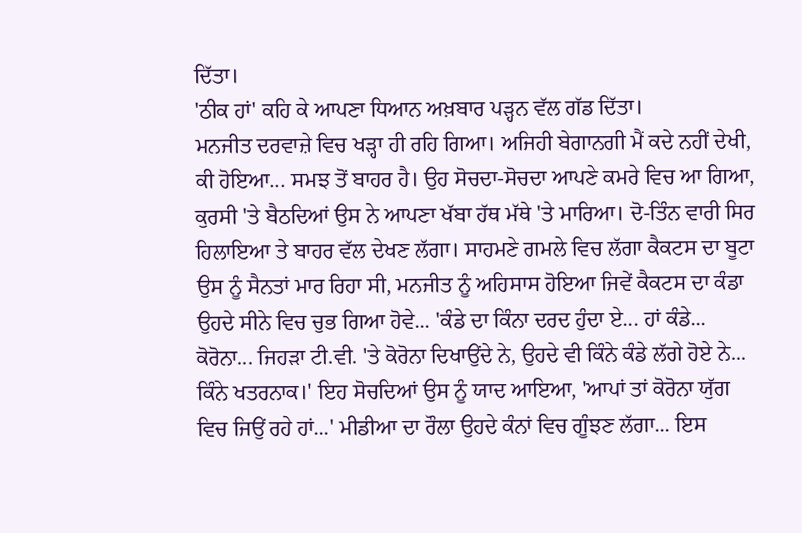ਦਿੱਤਾ।
'ਠੀਕ ਹਾਂ' ਕਹਿ ਕੇ ਆਪਣਾ ਧਿਆਨ ਅਖ਼ਬਾਰ ਪੜ੍ਹਨ ਵੱਲ ਗੱਡ ਦਿੱਤਾ।
ਮਨਜੀਤ ਦਰਵਾਜ਼ੇ ਵਿਚ ਖੜ੍ਹਾ ਹੀ ਰਹਿ ਗਿਆ। ਅਜਿਹੀ ਬੇਗਾਨਗੀ ਮੈਂ ਕਦੇ ਨਹੀਂ ਦੇਖੀ, ਕੀ ਹੋਇਆ... ਸਮਝ ਤੋਂ ਬਾਹਰ ਹੈ। ਉਹ ਸੋਚਦਾ-ਸੋਚਦਾ ਆਪਣੇ ਕਮਰੇ ਵਿਚ ਆ ਗਿਆ, ਕੁਰਸੀ 'ਤੇ ਬੈਠਦਿਆਂ ਉਸ ਨੇ ਆਪਣਾ ਖੱਬਾ ਹੱਥ ਮੱਥੇ 'ਤੇ ਮਾਰਿਆ। ਦੋ-ਤਿੰਨ ਵਾਰੀ ਸਿਰ ਹਿਲਾਇਆ ਤੇ ਬਾਹਰ ਵੱਲ ਦੇਖਣ ਲੱਗਾ। ਸਾਹਮਣੇ ਗਮਲੇ ਵਿਚ ਲੱਗਾ ਕੈਕਟਸ ਦਾ ਬੂਟਾ ਉਸ ਨੂੰ ਸੈਨਤਾਂ ਮਾਰ ਰਿਹਾ ਸੀ, ਮਨਜੀਤ ਨੂੰ ਅਹਿਸਾਸ ਹੋਇਆ ਜਿਵੇਂ ਕੈਕਟਸ ਦਾ ਕੰਡਾ ਉਹਦੇ ਸੀਨੇ ਵਿਚ ਚੁਭ ਗਿਆ ਹੋਵੇ... 'ਕੰਡੇ ਦਾ ਕਿੰਨਾ ਦਰਦ ਹੁੰਦਾ ਏ... ਹਾਂ ਕੰਡੇ... ਕੋਰੋਨਾ... ਜਿਹੜਾ ਟੀ.ਵੀ. 'ਤੇ ਕੋਰੋਨਾ ਦਿਖਾਉਂਦੇ ਨੇ, ਉਹਦੇ ਵੀ ਕਿੰਨੇ ਕੰਡੇ ਲੱਗੇ ਹੋਏ ਨੇ... ਕਿੰਨੇ ਖਤਰਨਾਕ।' ਇਹ ਸੋਚਦਿਆਂ ਉਸ ਨੂੰ ਯਾਦ ਆਇਆ, 'ਆਪਾਂ ਤਾਂ ਕੋਰੋਨਾ ਯੁੱਗ ਵਿਚ ਜਿਉਂ ਰਹੇ ਹਾਂ...' ਮੀਡੀਆ ਦਾ ਰੌਲਾ ਉਹਦੇ ਕੰਨਾਂ ਵਿਚ ਗੂੰਝਣ ਲੱਗਾ... ਇਸ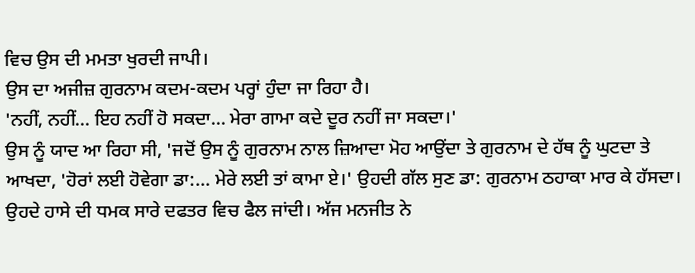ਵਿਚ ਉਸ ਦੀ ਮਮਤਾ ਖੁਰਦੀ ਜਾਪੀ।
ਉਸ ਦਾ ਅਜੀਜ਼ ਗੁਰਨਾਮ ਕਦਮ-ਕਦਮ ਪਰ੍ਹਾਂ ਹੁੰਦਾ ਜਾ ਰਿਹਾ ਹੈ।
'ਨਹੀਂ, ਨਹੀਂ... ਇਹ ਨਹੀਂ ਹੋ ਸਕਦਾ... ਮੇਰਾ ਗਾਮਾ ਕਦੇ ਦੂਰ ਨਹੀਂ ਜਾ ਸਕਦਾ।'
ਉਸ ਨੂੰ ਯਾਦ ਆ ਰਿਹਾ ਸੀ, 'ਜਦੋਂ ਉਸ ਨੂੰ ਗੁਰਨਾਮ ਨਾਲ ਜ਼ਿਆਦਾ ਮੋਹ ਆਉਂਦਾ ਤੇ ਗੁਰਨਾਮ ਦੇ ਹੱਥ ਨੂੰ ਘੁਟਦਾ ਤੇ ਆਖਦਾ, 'ਹੋਰਾਂ ਲਈ ਹੋਵੇਗਾ ਡਾ:... ਮੇਰੇ ਲਈ ਤਾਂ ਕਾਮਾ ਏ।' ਉਹਦੀ ਗੱਲ ਸੁਣ ਡਾ: ਗੁਰਨਾਮ ਠਹਾਕਾ ਮਾਰ ਕੇ ਹੱਸਦਾ। ਉਹਦੇ ਹਾਸੇ ਦੀ ਧਮਕ ਸਾਰੇ ਦਫਤਰ ਵਿਚ ਫੈਲ ਜਾਂਦੀ। ਅੱਜ ਮਨਜੀਤ ਨੇ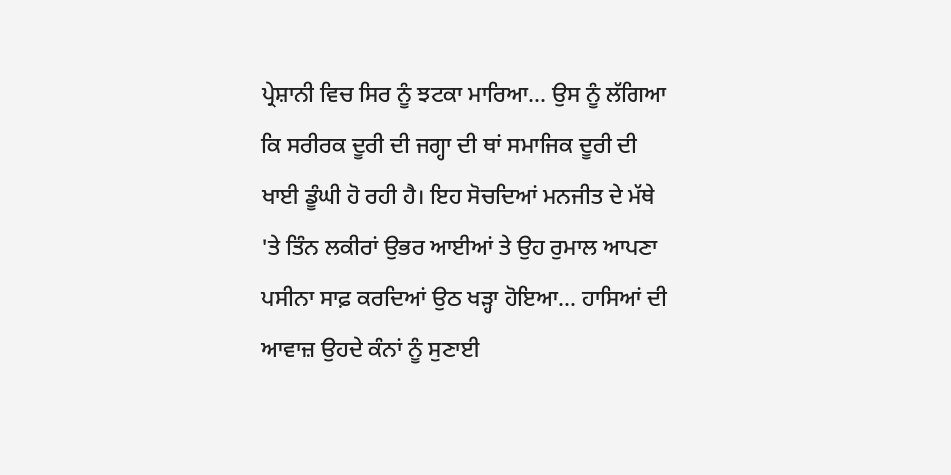ਪ੍ਰੇਸ਼ਾਨੀ ਵਿਚ ਸਿਰ ਨੂੰ ਝਟਕਾ ਮਾਰਿਆ... ਉਸ ਨੂੰ ਲੱਗਿਆ ਕਿ ਸਰੀਰਕ ਦੂਰੀ ਦੀ ਜਗ੍ਹਾ ਦੀ ਥਾਂ ਸਮਾਜਿਕ ਦੂਰੀ ਦੀ ਖਾਈ ਡੂੰਘੀ ਹੋ ਰਹੀ ਹੈ। ਇਹ ਸੋਚਦਿਆਂ ਮਨਜੀਤ ਦੇ ਮੱਥੇ 'ਤੇ ਤਿੰਨ ਲਕੀਰਾਂ ਉਭਰ ਆਈਆਂ ਤੇ ਉਹ ਰੁਮਾਲ ਆਪਣਾ ਪਸੀਨਾ ਸਾਫ਼ ਕਰਦਿਆਂ ਉਠ ਖੜ੍ਹਾ ਹੋਇਆ... ਹਾਸਿਆਂ ਦੀ ਆਵਾਜ਼ ਉਹਦੇ ਕੰਨਾਂ ਨੂੰ ਸੁਣਾਈ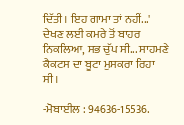ਦਿੱਤੀ। ਇਹ ਗਾਮਾ ਤਾਂ ਨਹੀਂ...' ਦੇਖਣ ਲਈ ਕਮਰੇ ਤੋਂ ਬਾਹਰ ਨਿਕਲਿਆ, ਸਭ ਚੁੱਪ ਸੀ... ਸਾਹਮਣੇ ਕੈਕਟਸ ਦਾ ਬੂਟਾ ਮੁਸਕਰਾ ਰਿਹਾ ਸੀ।

-ਮੋਬਾਈਲ : 94636-15536.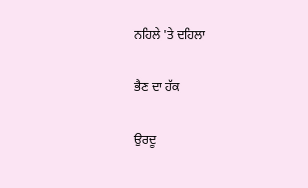ਨਹਿਲੇ 'ਤੇ ਦਹਿਲਾ

ਭੈਣ ਦਾ ਹੱਕ

ਉਰਦੂ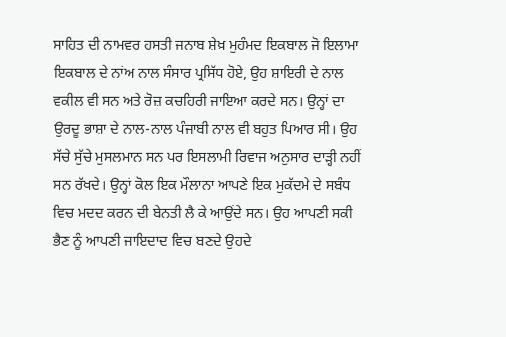ਸਾਹਿਤ ਦੀ ਨਾਮਵਰ ਹਸਤੀ ਜਨਾਬ ਸ਼ੇਖ਼ ਮੁਹੰਮਦ ਇਕਬਾਲ ਜੋ ਇਲਾਮਾ ਇਕਬਾਲ ਦੇ ਨਾਂਅ ਨਾਲ ਸੰਸਾਰ ਪ੍ਰਸਿੱਧ ਹੋਏ, ਉਹ ਸ਼ਾਇਰੀ ਦੇ ਨਾਲ ਵਕੀਲ ਵੀ ਸਨ ਅਤੇ ਰੋਜ਼ ਕਚਹਿਰੀ ਜਾਇਆ ਕਰਦੇ ਸਨ। ਉਨ੍ਹਾਂ ਦਾ ਉਰਦੂ ਭਾਸ਼ਾ ਦੇ ਨਾਲ-ਨਾਲ ਪੰਜਾਬੀ ਨਾਲ ਵੀ ਬਹੁਤ ਪਿਆਰ ਸੀ। ਉਹ ਸੱਚੇ ਸੁੱਚੇ ਮੁਸਲਮਾਨ ਸਨ ਪਰ ਇਸਲਾਮੀ ਰਿਵਾਜ ਅਨੁਸਾਰ ਦਾੜ੍ਹੀ ਨਹੀਂ ਸਨ ਰੱਖਦੇ। ਉਨ੍ਹਾਂ ਕੋਲ ਇਕ ਮੌਲਾਨਾ ਆਪਣੇ ਇਕ ਮੁਕੱਦਮੇ ਦੇ ਸਬੰਧ ਵਿਚ ਮਦਦ ਕਰਨ ਦੀ ਬੇਨਤੀ ਲੈ ਕੇ ਆਉਂਦੇ ਸਨ। ਉਹ ਆਪਣੀ ਸਕੀ ਭੈਣ ਨੂੰ ਆਪਣੀ ਜਾਇਦਾਦ ਵਿਚ ਬਣਦੇ ਉਹਦੇ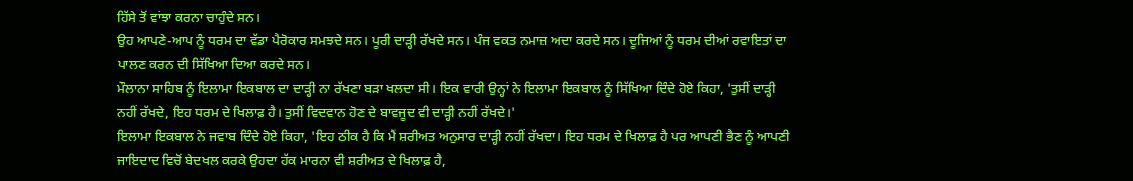ਹਿੱਸੇ ਤੋਂ ਵਾਂਝਾ ਕਰਨਾ ਚਾਹੁੰਦੇ ਸਨ।
ਉਹ ਆਪਣੇ-ਆਪ ਨੂੰ ਧਰਮ ਦਾ ਵੱਡਾ ਪੈਰੋਕਾਰ ਸਮਝਦੇ ਸਨ। ਪੂਰੀ ਦਾੜ੍ਹੀ ਰੱਖਦੇ ਸਨ। ਪੰਜ ਵਕਤ ਨਮਾਜ਼ ਅਦਾ ਕਰਦੇ ਸਨ। ਦੂਜਿਆਂ ਨੂੰ ਧਰਮ ਦੀਆਂ ਰਵਾਇਤਾਂ ਦਾ ਪਾਲਣ ਕਰਨ ਦੀ ਸਿੱਖਿਆ ਦਿਆ ਕਰਦੇ ਸਨ।
ਮੌਲਾਨਾ ਸਾਹਿਬ ਨੂੰ ਇਲਾਮਾ ਇਕਬਾਲ ਦਾ ਦਾੜ੍ਹੀ ਨਾ ਰੱਖਣਾ ਬੜਾ ਖਲਦਾ ਸੀ। ਇਕ ਵਾਰੀ ਉਨ੍ਹਾਂ ਨੇ ਇਲਾਮਾ ਇਕਬਾਲ ਨੂੰ ਸਿੱਖਿਆ ਦਿੰਦੇ ਹੋਏ ਕਿਹਾ, 'ਤੁਸੀਂ ਦਾੜ੍ਹੀ ਨਹੀਂ ਰੱਖਦੇ, ਇਹ ਧਰਮ ਦੇ ਖਿਲਾਫ਼ ਹੈ। ਤੁਸੀਂ ਵਿਦਵਾਨ ਹੋਣ ਦੇ ਬਾਵਜੂਦ ਵੀ ਦਾੜ੍ਹੀ ਨਹੀਂ ਰੱਖਦੇ।'
ਇਲਾਮਾ ਇਕਬਾਲ ਨੇ ਜਵਾਬ ਦਿੰਦੇ ਹੋਏ ਕਿਹਾ, 'ਇਹ ਠੀਕ ਹੈ ਕਿ ਮੈਂ ਸ਼ਰੀਅਤ ਅਨੁਸਾਰ ਦਾੜ੍ਹੀ ਨਹੀਂ ਰੱਖਦਾ। ਇਹ ਧਰਮ ਦੇ ਖਿਲਾਫ਼ ਹੈ ਪਰ ਆਪਣੀ ਭੈਣ ਨੂੰ ਆਪਣੀ ਜਾਇਦਾਦ ਵਿਚੋਂ ਬੇਦਖਲ ਕਰਕੇ ਉਹਦਾ ਹੱਕ ਮਾਰਨਾ ਵੀ ਸ਼ਰੀਅਤ ਦੇ ਖਿਲਾਫ਼ ਹੈ,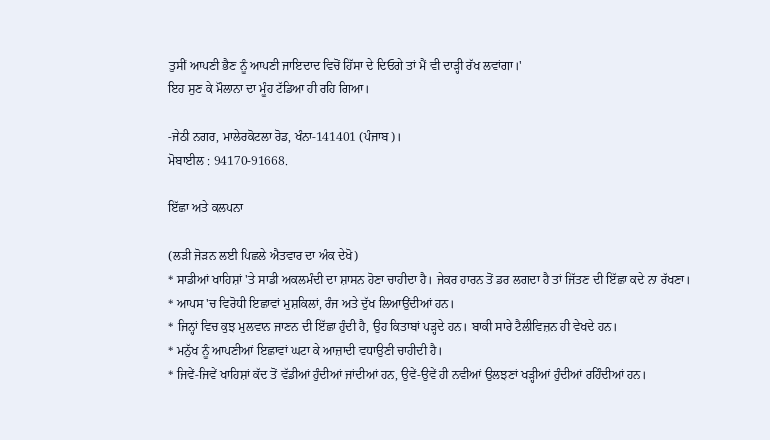ਤੁਸੀਂ ਆਪਣੀ ਭੈਣ ਨੂੰ ਆਪਣੀ ਜਾਇਦਾਦ ਵਿਚੋਂ ਹਿੱਸਾ ਦੇ ਦਿਓਗੇ ਤਾਂ ਮੈਂ ਵੀ ਦਾੜ੍ਹੀ ਰੱਖ ਲਵਾਂਗਾ।'
ਇਹ ਸੁਣ ਕੇ ਮੌਲਾਨਾ ਦਾ ਮੂੰਹ ਟੱਡਿਆ ਹੀ ਰਹਿ ਗਿਆ।

-ਜੇਠੀ ਨਗਰ, ਮਾਲੇਰਕੋਟਲਾ ਰੋਡ, ਖੰਨਾ-141401 (ਪੰਜਾਬ)।
ਮੋਬਾਈਲ : 94170-91668.

ਇੱਛਾ ਅਤੇ ਕਲਪਨਾ

(ਲੜੀ ਜੋੜਨ ਲਈ ਪਿਛਲੇ ਐਤਵਾਰ ਦਾ ਅੰਕ ਦੇਖੋ)
* ਸਾਡੀਆਂ ਖਾਹਿਸ਼ਾਂ 'ਤੇ ਸਾਡੀ ਅਕਲਮੰਦੀ ਦਾ ਸ਼ਾਸਨ ਹੋਣਾ ਚਾਹੀਦਾ ਹੈ। ਜੇਕਰ ਹਾਰਨ ਤੋਂ ਡਰ ਲਗਦਾ ਹੈ ਤਾਂ ਜਿੱਤਣ ਦੀ ਇੱਛਾ ਕਦੇ ਨਾ ਰੱਖਣਾ।
* ਆਪਸ 'ਚ ਵਿਰੋਧੀ ਇਛਾਵਾਂ ਮੁਸ਼ਕਿਲਾਂ, ਰੰਜ ਅਤੇ ਦੁੱਖ ਲਿਆਉਂਦੀਆਂ ਹਨ।
* ਜਿਨ੍ਹਾਂ ਵਿਚ ਕੁਝ ਮੁਲਵਾਨ ਜਾਣਨ ਦੀ ਇੱਛਾ ਹੁੰਦੀ ਹੈ, ਉਹ ਕਿਤਾਬਾਂ ਪੜ੍ਹਦੇ ਹਨ। ਬਾਕੀ ਸਾਰੇ ਟੈਲੀਵਿਜ਼ਨ ਹੀ ਵੇਖਦੇ ਹਨ।
* ਮਨੁੱਖ ਨੂੰ ਆਪਣੀਆਂ ਇਛਾਵਾਂ ਘਟਾ ਕੇ ਆਜ਼ਾਦੀ ਵਧਾਉਣੀ ਚਾਹੀਦੀ ਹੈ।
* ਜਿਵੇਂ-ਜਿਵੇਂ ਖਾਹਿਸ਼ਾਂ ਕੱਦ ਤੋਂ ਵੱਡੀਆਂ ਹੁੰਦੀਆਂ ਜਾਂਦੀਆਂ ਹਨ, ਉਵੇਂ-ਉਵੇਂ ਹੀ ਨਵੀਆਂ ਉਲਝਣਾਂ ਖੜ੍ਹੀਆਂ ਹੁੰਦੀਆਂ ਰਹਿੰਦੀਆਂ ਹਨ।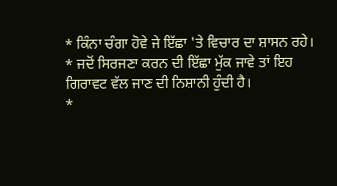* ਕਿੰਨਾ ਚੰਗਾ ਹੋਵੇ ਜੇ ਇੱਛਾ 'ਤੇ ਵਿਚਾਰ ਦਾ ਸ਼ਾਸਨ ਰਹੇ।
* ਜਦੋਂ ਸਿਰਜਣਾ ਕਰਨ ਦੀ ਇੱਛਾ ਮੁੱਕ ਜਾਵੇ ਤਾਂ ਇਹ ਗਿਰਾਵਟ ਵੱਲ ਜਾਣ ਦੀ ਨਿਸ਼ਾਨੀ ਹੁੰਦੀ ਹੈ।
*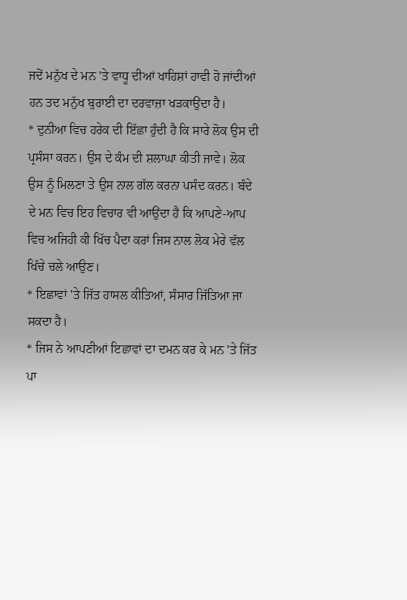ਜਦੋਂ ਮਨੁੱਖ ਦੇ ਮਨ 'ਤੇ ਵਾਧੂ ਦੀਆਂ ਖਾਹਿਸ਼ਾਂ ਹਾਵੀ ਹੋ ਜਾਂਦੀਆਂ ਹਨ ਤਦ ਮਨੁੱਖ ਬੁਰਾਈ ਦਾ ਦਰਵਾਜ਼ਾ ਖੜਕਾਉਂਦਾ ਹੈ।
* ਦੁਨੀਆ ਵਿਚ ਹਰੇਕ ਦੀ ਇੱਛਾ ਹੁੰਦੀ ਹੈ ਕਿ ਸਾਰੇ ਲੋਕ ਉਸ ਦੀ ਪ੍ਰਸੰਸਾ ਕਰਨ। ਉਸ ਦੇ ਕੰਮ ਦੀ ਸ਼ਲਾਘਾ ਕੀਤੀ ਜਾਵੇ। ਲੋਕ ਉਸ ਨੂੰ ਮਿਲਣਾ ਤੇ ਉਸ ਨਾਲ ਗੱਲ ਕਰਨਾ ਪਸੰਦ ਕਰਨ। ਬੰਦੇ ਦੇ ਮਨ ਵਿਚ ਇਹ ਵਿਚਾਰ ਵੀ ਆਉਂਦਾ ਹੈ ਕਿ ਆਪਣੇ-ਆਪ ਵਿਚ ਅਜਿਹੀ ਕੀ ਖਿੱਚ ਪੈਦਾ ਕਰਾਂ ਜਿਸ ਨਾਲ ਲੋਕ ਮੇਰੇ ਵੱਲ ਖਿੱਚੇ ਚਲੇ ਆਉਣ।
* ਇਛਾਵਾਂ 'ਤੇ ਜਿੱਤ ਹਾਸਲ ਕੀਤਿਆਂ, ਸੰਸਾਰ ਜਿੱਤਿਆ ਜਾ ਸਕਦਾ ਹੈ।
* ਜਿਸ ਨੇ ਆਪਣੀਆਂ ਇਛਾਵਾਂ ਦਾ ਦਮਨ ਕਰ ਕੇ ਮਨ 'ਤੇ ਜਿੱਤ ਪਾ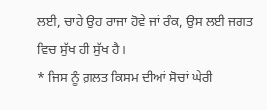ਲਈ, ਚਾਹੇ ਉਹ ਰਾਜਾ ਹੋਵੇ ਜਾਂ ਰੰਕ, ਉਸ ਲਈ ਜਗਤ ਵਿਚ ਸੁੱਖ ਹੀ ਸੁੱਖ ਹੈ।
* ਜਿਸ ਨੂੰ ਗ਼ਲਤ ਕਿਸਮ ਦੀਆਂ ਸੋਚਾਂ ਘੇਰੀ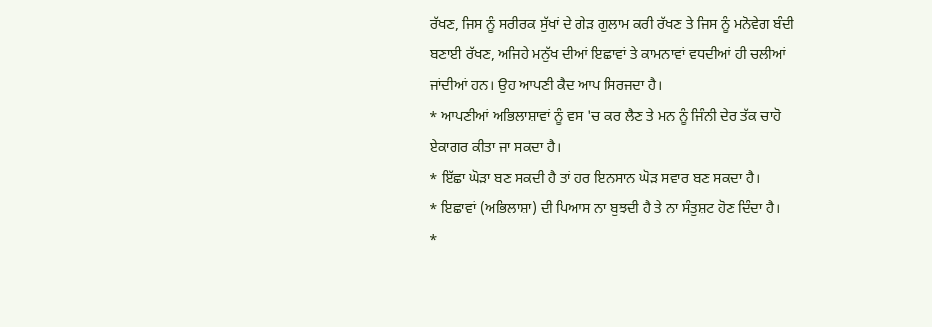ਰੱਖਣ, ਜਿਸ ਨੂੰ ਸਰੀਰਕ ਸੁੱਖਾਂ ਦੇ ਗੇੜ ਗੁਲਾਮ ਕਰੀ ਰੱਖਣ ਤੇ ਜਿਸ ਨੂੰ ਮਨੋਵੇਗ ਬੰਦੀ ਬਣਾਈ ਰੱਖਣ, ਅਜਿਹੇ ਮਨੁੱਖ ਦੀਆਂ ਇਛਾਵਾਂ ਤੇ ਕਾਮਨਾਵਾਂ ਵਧਦੀਆਂ ਹੀ ਚਲੀਆਂ ਜਾਂਦੀਆਂ ਹਨ। ਉਹ ਆਪਣੀ ਕੈਦ ਆਪ ਸਿਰਜਦਾ ਹੈ।
* ਆਪਣੀਆਂ ਅਭਿਲਾਸ਼ਾਵਾਂ ਨੂੰ ਵਸ 'ਚ ਕਰ ਲੈਣ ਤੇ ਮਨ ਨੂੰ ਜਿੰਨੀ ਦੇਰ ਤੱਕ ਚਾਹੋ ਏਕਾਗਰ ਕੀਤਾ ਜਾ ਸਕਦਾ ਹੈ।
* ਇੱਛਾ ਘੋੜਾ ਬਣ ਸਕਦੀ ਹੈ ਤਾਂ ਹਰ ਇਨਸਾਨ ਘੋੜ ਸਵਾਰ ਬਣ ਸਕਦਾ ਹੈ।
* ਇਛਾਵਾਂ (ਅਭਿਲਾਸ਼ਾ) ਦੀ ਪਿਆਸ ਨਾ ਬੁਝਦੀ ਹੈ ਤੇ ਨਾ ਸੰਤੁਸ਼ਟ ਹੋਣ ਦਿੰਦਾ ਹੈ।
*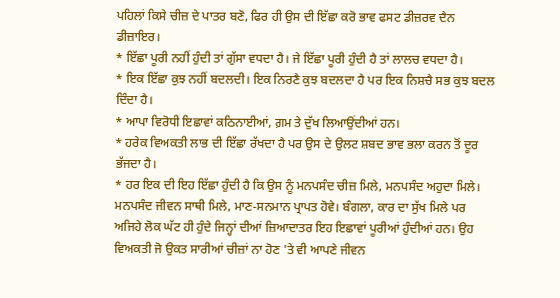ਪਹਿਲਾਂ ਕਿਸੇ ਚੀਜ਼ ਦੇ ਪਾਤਰ ਬਣੋ, ਫਿਰ ਹੀ ਉਸ ਦੀ ਇੱਛਾ ਕਰੋ ਭਾਵ ਫਸਟ ਡੀਜ਼ਰਵ ਦੈਨ ਡੀਜ਼ਾਇਰ।
* ਇੱਛਾ ਪੂਰੀ ਨਹੀਂ ਹੁੰਦੀ ਤਾਂ ਗੁੱਸਾ ਵਧਦਾ ਹੈ। ਜੇ ਇੱਛਾ ਪੂਰੀ ਹੁੰਦੀ ਹੈ ਤਾਂ ਲਾਲਚ ਵਧਦਾ ਹੈ।
* ਇਕ ਇੱਛਾ ਕੁਝ ਨਹੀਂ ਬਦਲਦੀ। ਇਕ ਨਿਰਣੈ ਕੁਝ ਬਦਲਦਾ ਹੈ ਪਰ ਇਕ ਨਿਸ਼ਚੈ ਸਭ ਕੁਝ ਬਦਲ ਦਿੰਦਾ ਹੈ।
* ਆਪਾ ਵਿਰੋਧੀ ਇਛਾਵਾਂ ਕਠਿਨਾਈਆਂ, ਗ਼ਮ ਤੇ ਦੁੱਖ ਲਿਆਉਂਦੀਆਂ ਹਨ।
* ਹਰੇਕ ਵਿਅਕਤੀ ਲਾਭ ਦੀ ਇੱਛਾ ਰੱਖਦਾ ਹੈ ਪਰ ਉਸ ਦੇ ਉਲਟ ਸ਼ਬਦ ਭਾਵ ਭਲਾ ਕਰਨ ਤੋਂ ਦੂਰ ਭੱਜਦਾ ਹੈ।
* ਹਰ ਇਕ ਦੀ ਇਹ ਇੱਛਾ ਹੁੰਦੀ ਹੈ ਕਿ ਉਸ ਨੂੰ ਮਨਪਸੰਦ ਚੀਜ਼ ਮਿਲੇ, ਮਨਪਸੰਦ ਅਹੁਦਾ ਮਿਲੇ। ਮਨਪਸੰਦ ਜੀਵਨ ਸਾਥੀ ਮਿਲੇ, ਮਾਣ-ਸਨਮਾਨ ਪ੍ਰਾਪਤ ਹੋਵੇ। ਬੰਗਲਾ, ਕਾਰ ਦਾ ਸੁੱਖ ਮਿਲੇ ਪਰ ਅਜਿਹੇ ਲੋਕ ਘੱਟ ਹੀ ਹੁੰਦੇ ਜਿਨ੍ਹਾਂ ਦੀਆਂ ਜ਼ਿਆਦਾਤਰ ਇਹ ਇਛਾਵਾਂ ਪੂਰੀਆਂ ਹੁੰਦੀਆਂ ਹਨ। ਉਹ ਵਿਅਕਤੀ ਜੋ ਉਕਤ ਸਾਰੀਆਂ ਚੀਜ਼ਾਂ ਨਾ ਹੋਣ 'ਤੇ ਵੀ ਆਪਣੇ ਜੀਵਨ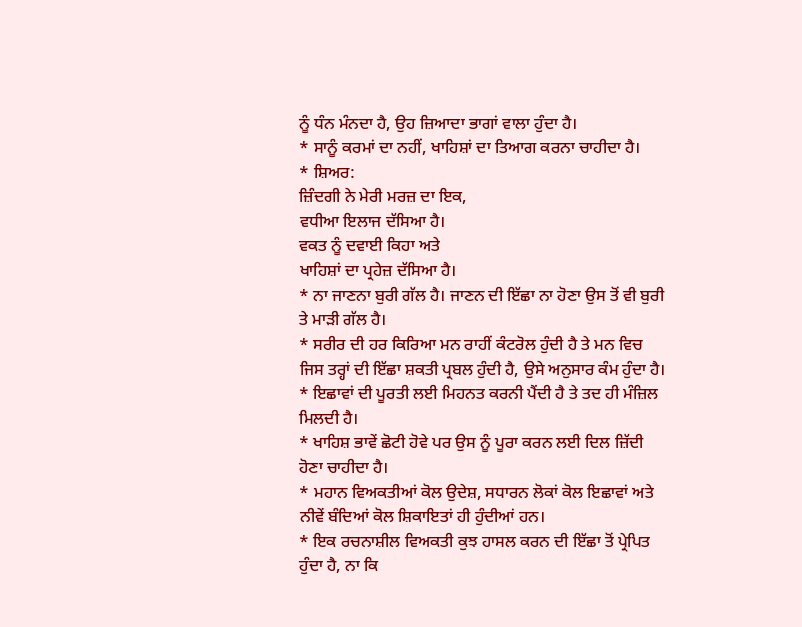ਨੂੰ ਧੰਨ ਮੰਨਦਾ ਹੈ, ਉਹ ਜ਼ਿਆਦਾ ਭਾਗਾਂ ਵਾਲਾ ਹੁੰਦਾ ਹੈ।
* ਸਾਨੂੰ ਕਰਮਾਂ ਦਾ ਨਹੀਂ, ਖਾਹਿਸ਼ਾਂ ਦਾ ਤਿਆਗ ਕਰਨਾ ਚਾਹੀਦਾ ਹੈ।
* ਸ਼ਿਅਰ:
ਜ਼ਿੰਦਗੀ ਨੇ ਮੇਰੀ ਮਰਜ਼ ਦਾ ਇਕ,
ਵਧੀਆ ਇਲਾਜ ਦੱਸਿਆ ਹੈ।
ਵਕਤ ਨੂੰ ਦਵਾਈ ਕਿਹਾ ਅਤੇ
ਖਾਹਿਸ਼ਾਂ ਦਾ ਪ੍ਰਹੇਜ਼ ਦੱਸਿਆ ਹੈ।
* ਨਾ ਜਾਣਨਾ ਬੁਰੀ ਗੱਲ ਹੈ। ਜਾਣਨ ਦੀ ਇੱਛਾ ਨਾ ਹੋਣਾ ਉਸ ਤੋਂ ਵੀ ਬੁਰੀ ਤੇ ਮਾੜੀ ਗੱਲ ਹੈ।
* ਸਰੀਰ ਦੀ ਹਰ ਕਿਰਿਆ ਮਨ ਰਾਹੀਂ ਕੰਟਰੋਲ ਹੁੰਦੀ ਹੈ ਤੇ ਮਨ ਵਿਚ ਜਿਸ ਤਰ੍ਹਾਂ ਦੀ ਇੱਛਾ ਸ਼ਕਤੀ ਪ੍ਰਬਲ ਹੁੰਦੀ ਹੈ, ਉਸੇ ਅਨੁਸਾਰ ਕੰਮ ਹੁੰਦਾ ਹੈ।
* ਇਛਾਵਾਂ ਦੀ ਪੂਰਤੀ ਲਈ ਮਿਹਨਤ ਕਰਨੀ ਪੈਂਦੀ ਹੈ ਤੇ ਤਦ ਹੀ ਮੰਜ਼ਿਲ ਮਿਲਦੀ ਹੈ।
* ਖਾਹਿਸ਼ ਭਾਵੇਂ ਛੋਟੀ ਹੋਵੇ ਪਰ ਉਸ ਨੂੰ ਪੂਰਾ ਕਰਨ ਲਈ ਦਿਲ ਜ਼ਿੱਦੀ ਹੋਣਾ ਚਾਹੀਦਾ ਹੈ।
* ਮਹਾਨ ਵਿਅਕਤੀਆਂ ਕੋਲ ਉਦੇਸ਼, ਸਧਾਰਨ ਲੋਕਾਂ ਕੋਲ ਇਛਾਵਾਂ ਅਤੇ ਨੀਵੇਂ ਬੰਦਿਆਂ ਕੋਲ ਸ਼ਿਕਾਇਤਾਂ ਹੀ ਹੁੰਦੀਆਂ ਹਨ।
* ਇਕ ਰਚਨਾਸ਼ੀਲ ਵਿਅਕਤੀ ਕੁਝ ਹਾਸਲ ਕਰਨ ਦੀ ਇੱਛਾ ਤੋਂ ਪ੍ਰੇਪਿਤ ਹੁੰਦਾ ਹੈ, ਨਾ ਕਿ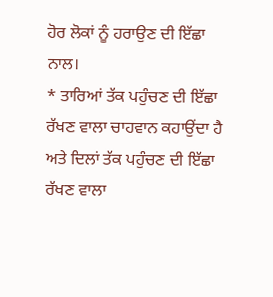ਹੋਰ ਲੋਕਾਂ ਨੂੰ ਹਰਾਉਣ ਦੀ ਇੱਛਾ ਨਾਲ।
* ਤਾਰਿਆਂ ਤੱਕ ਪਹੁੰਚਣ ਦੀ ਇੱਛਾ ਰੱਖਣ ਵਾਲਾ ਚਾਹਵਾਨ ਕਹਾਉਂਦਾ ਹੈ ਅਤੇ ਦਿਲਾਂ ਤੱਕ ਪਹੁੰਚਣ ਦੀ ਇੱਛਾ ਰੱਖਣ ਵਾਲਾ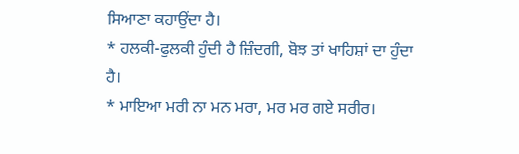ਸਿਆਣਾ ਕਹਾਉਂਦਾ ਹੈ।
* ਹਲਕੀ-ਫੁਲਕੀ ਹੁੰਦੀ ਹੈ ਜ਼ਿੰਦਗੀ, ਬੋਝ ਤਾਂ ਖਾਹਿਸ਼ਾਂ ਦਾ ਹੁੰਦਾ ਹੈ।
* ਮਾਇਆ ਮਰੀ ਨਾ ਮਨ ਮਰਾ, ਮਰ ਮਰ ਗਏ ਸਰੀਰ।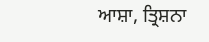ਆਸ਼ਾ, ਤ੍ਰਿਸ਼ਨਾ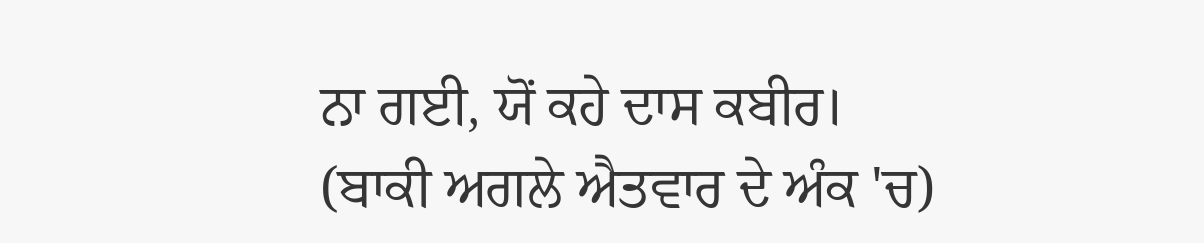ਨਾ ਗਈ, ਯੋਂ ਕਹੇ ਦਾਸ ਕਬੀਰ।
(ਬਾਕੀ ਅਗਲੇ ਐਤਵਾਰ ਦੇ ਅੰਕ 'ਚ)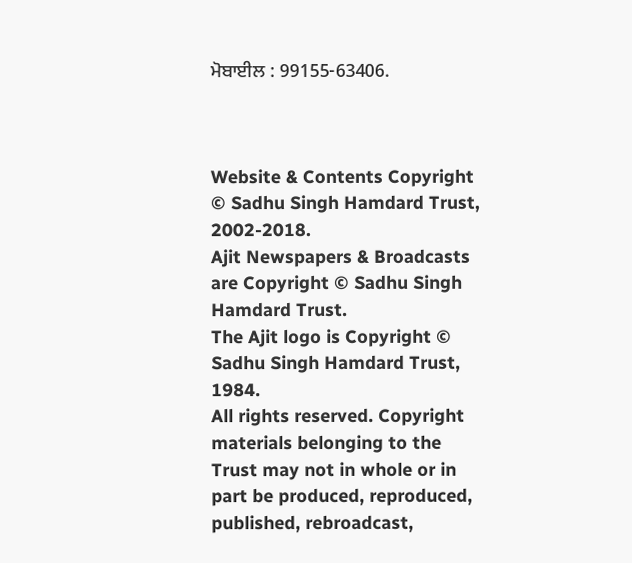ਮੋਬਾਈਲ : 99155-63406.



Website & Contents Copyright © Sadhu Singh Hamdard Trust, 2002-2018.
Ajit Newspapers & Broadcasts are Copyright © Sadhu Singh Hamdard Trust.
The Ajit logo is Copyright © Sadhu Singh Hamdard Trust, 1984.
All rights reserved. Copyright materials belonging to the Trust may not in whole or in part be produced, reproduced, published, rebroadcast,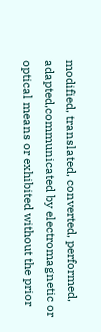modified, translated, converted, performed, adapted,communicated by electromagnetic or optical means or exhibited without the prior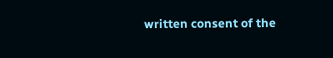written consent of the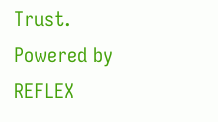Trust. Powered by REFLEX